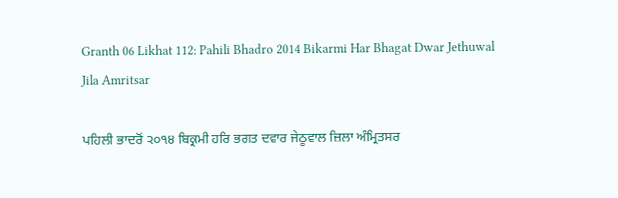Granth 06 Likhat 112: Pahili Bhadro 2014 Bikarmi Har Bhagat Dwar Jethuwal Jila Amritsar

ਪਹਿਲੀ ਭਾਦਰੋਂ ੨੦੧੪ ਬਿਕ੍ਰਮੀ ਹਰਿ ਭਗਤ ਦਵਾਰ ਜੇਠੂਵਾਲ ਜ਼ਿਲਾ ਅੰਮ੍ਰਿਤਸਰ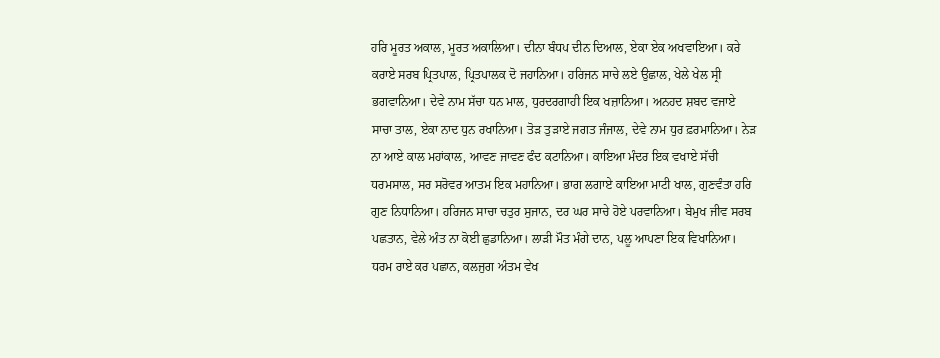ਹਰਿ ਮੂਰਤ ਅਕਾਲ, ਮੂਰਤ ਅਕਾਲਿਆ। ਦੀਨਾ ਬੰਧਪ ਦੀਨ ਦਿਆਲ, ਏਕਾ ਏਕ ਅਖਵਾਇਆ। ਕਰੇ ਕਰਾਏ ਸਰਬ ਪ੍ਰਿਤਪਾਲ, ਪ੍ਰਿਤਪਾਲਕ ਦੋ ਜਹਾਨਿਆ। ਹਰਿਜਨ ਸਾਚੇ ਲਏ ਉਛਾਲ, ਖੇਲੇ ਖੇਲ ਸ੍ਰੀ ਭਗਵਾਨਿਆ। ਦੇਵੇ ਨਾਮ ਸੱਚਾ ਧਨ ਮਾਲ, ਧੁਰਦਰਗਾਹੀ ਇਕ ਖਜ਼ਾਨਿਆ। ਅਨਹਦ ਸ਼ਬਦ ਵਜਾਏ ਸਾਚਾ ਤਾਲ, ਏਕਾ ਨਾਦ ਧੁਨ ਰਖਾਨਿਆ। ਤੋੜ ਤੁੜਾਏ ਜਗਤ ਜੰਜਾਲ, ਦੇਵੇ ਨਾਮ ਧੁਰ ਫ਼ਰਮਾਨਿਆ। ਨੇੜ ਨਾ ਆਏ ਕਾਲ ਮਹਾਂਕਾਲ, ਆਵਣ ਜਾਵਣ ਫੰਦ ਕਟਾਨਿਆ। ਕਾਇਆ ਮੰਦਰ ਇਕ ਵਖਾਏ ਸੱਚੀ ਧਰਮਸਾਲ, ਸਰ ਸਰੋਵਰ ਆਤਮ ਇਕ ਮਹਾਨਿਆ। ਭਾਗ ਲਗਾਏ ਕਾਇਆ ਮਾਟੀ ਖਾਲ, ਗੁਣਵੰਤਾ ਹਰਿ ਗੁਣ ਨਿਧਾਨਿਆ। ਹਰਿਜਨ ਸਾਚਾ ਚਤੁਰ ਸੁਜਾਨ, ਦਰ ਘਰ ਸਾਚੇ ਹੋਏ ਪਰਵਾਨਿਆ। ਬੇਮੁਖ ਜੀਵ ਸਰਬ ਪਛਤਾਨ, ਵੇਲੇ ਅੰਤ ਨਾ ਕੋਈ ਛੁਡਾਨਿਆ। ਲਾੜੀ ਮੌਤ ਮੰਗੇ ਦਾਨ, ਪਲੂ ਆਪਣਾ ਇਕ ਵਿਖਾਨਿਆ। ਧਰਮ ਰਾਏ ਕਰ ਪਛਾਨ, ਕਲਜੁਗ ਅੰਤਮ ਵੇਖ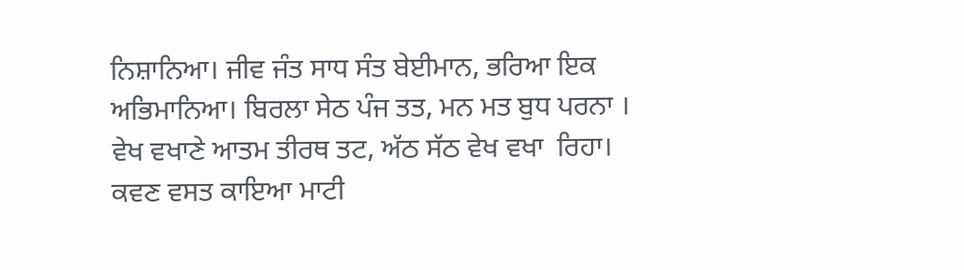ਨਿਸ਼ਾਨਿਆ। ਜੀਵ ਜੰਤ ਸਾਧ ਸੰਤ ਬੇਈਮਾਨ, ਭਰਿਆ ਇਕ ਅਭਿਮਾਨਿਆ। ਬਿਰਲਾ ਸੇਠ ਪੰਜ ਤਤ, ਮਨ ਮਤ ਬੁਧ ਪਰਨਾ । ਵੇਖ ਵਖਾਣੇ ਆਤਮ ਤੀਰਥ ਤਟ, ਅੱਠ ਸੱਠ ਵੇਖ ਵਖਾ  ਰਿਹਾ। ਕਵਣ ਵਸਤ ਕਾਇਆ ਮਾਟੀ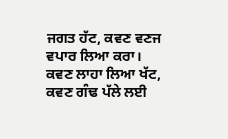ਜਗਤ ਹੱਟ, ਕਵਣ ਵਣਜ ਵਪਾਰ ਲਿਆ ਕਰਾ। ਕਵਣ ਲਾਹਾ ਲਿਆ ਖੱਟ, ਕਵਣ ਗੰਢ ਪੱਲੇ ਲਈ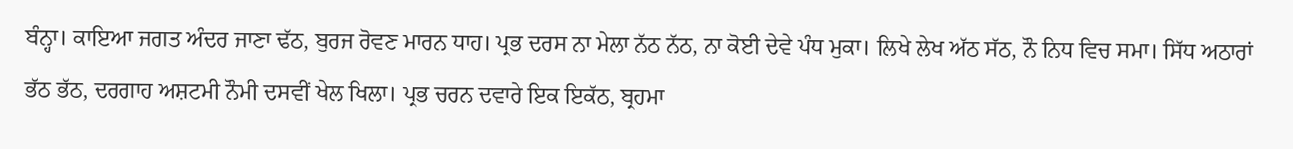ਬੰਨ੍ਹਾ। ਕਾਇਆ ਜਗਤ ਅੰਦਰ ਜਾਣਾ ਢੱਠ, ਬੁਰਜ ਰੋਵਣ ਮਾਰਨ ਧਾਹ। ਪ੍ਰਭ ਦਰਸ ਨਾ ਮੇਲਾ ਨੱਠ ਨੱਠ, ਨਾ ਕੋਈ ਦੇਵੇ ਪੰਧ ਮੁਕਾ। ਲਿਖੇ ਲੇਖ ਅੱਠ ਸੱਠ, ਨੌ ਨਿਧ ਵਿਚ ਸਮਾ। ਸਿੱਧ ਅਠਾਰਾਂ ਭੱਠ ਭੱਠ, ਦਰਗਾਹ ਅਸ਼ਟਮੀ ਨੌਮੀ ਦਸਵੀਂ ਖੇਲ ਖਿਲਾ। ਪ੍ਰਭ ਚਰਨ ਦਵਾਰੇ ਇਕ ਇਕੱਠ, ਬ੍ਰਹਮਾ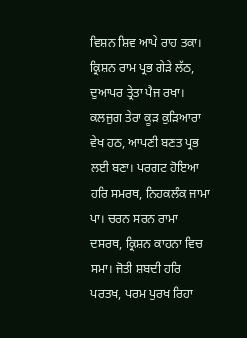ਵਿਸ਼ਨ ਸ਼ਿਵ ਆਪੇ ਰਾਹ ਤਕਾ। ਕ੍ਰਿਸ਼ਨ ਰਾਮ ਪ੍ਰਭ ਗੇੜੇ ਲੱਠ, ਦੁਆਪਰ ਤ੍ਰੇਤਾ ਪੈਜ ਰਖਾ। ਕਲਜੁਗ ਤੇਰਾ ਕੂੜ ਕੁੜਿਆਰਾ ਵੇਖ ਹਠ, ਆਪਣੀ ਬਣਤ ਪ੍ਰਭ ਲਈ ਬਣਾ। ਪਰਗਟ ਹੋਇਆ ਹਰਿ ਸਮਰਥ, ਨਿਹਕਲੰਕ ਜਾਮਾ ਪਾ। ਚਰਨ ਸਰਨ ਰਾਮਾ ਦਸਰਥ, ਕ੍ਰਿਸ਼ਨ ਕਾਹਨਾ ਵਿਚ ਸਮਾ। ਜੋਤੀ ਸ਼ਬਦੀ ਹਰਿ ਪਰਤਖ, ਪਰਮ ਪੁਰਖ ਰਿਹਾ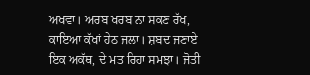ਅਖਵਾ। ਅਰਬ ਖਰਬ ਨਾ ਸਕਣ ਰੱਖ, ਕਾਇਆ ਕੱਖਾਂ ਹੇਠ ਜਲਾ। ਸ਼ਬਦ ਜਣਾਏ ਇਕ ਅਕੱਥ, ਦੇ ਮਤ ਰਿਹਾ ਸਮਝਾ। ਜੋਤੀ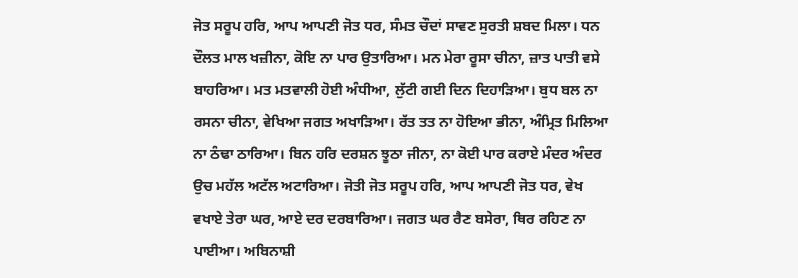ਜੋਤ ਸਰੂਪ ਹਰਿ, ਆਪ ਆਪਣੀ ਜੋਤ ਧਰ, ਸੰਮਤ ਚੌਦਾਂ ਸਾਵਣ ਸੁਰਤੀ ਸ਼ਬਦ ਮਿਲਾ। ਧਨ ਦੌਲਤ ਮਾਲ ਖਜ਼ੀਨਾ, ਕੋਇ ਨਾ ਪਾਰ ਉਤਾਰਿਆ। ਮਨ ਮੇਰਾ ਰੂਸਾ ਚੀਨਾ, ਜ਼ਾਤ ਪਾਤੀ ਵਸੇ ਬਾਹਰਿਆ। ਮਤ ਮਤਵਾਲੀ ਹੋਈ ਅੰਧੀਆ, ਲੁੱਟੀ ਗਈ ਦਿਨ ਦਿਹਾੜਿਆ। ਬੁਧ ਬਲ ਨਾ ਰਸਨਾ ਚੀਨਾ, ਵੇਖਿਆ ਜਗਤ ਅਖਾੜਿਆ। ਰੱਤ ਤਤ ਨਾ ਹੋਇਆ ਭੀਨਾ, ਅੰਮ੍ਰਿਤ ਮਿਲਿਆ ਨਾ ਠੰਢਾ ਠਾਰਿਆ। ਬਿਨ ਹਰਿ ਦਰਸ਼ਨ ਝੂਠਾ ਜੀਨਾ, ਨਾ ਕੋਈ ਪਾਰ ਕਰਾਏ ਮੰਦਰ ਅੰਦਰ ਉਚ ਮਹੱਲ ਅਟੱਲ ਅਟਾਰਿਆ। ਜੋਤੀ ਜੋਤ ਸਰੂਪ ਹਰਿ, ਆਪ ਆਪਣੀ ਜੋਤ ਧਰ, ਵੇਖ ਵਖਾਏ ਤੇਰਾ ਘਰ, ਆਏ ਦਰ ਦਰਬਾਰਿਆ। ਜਗਤ ਘਰ ਰੈਣ ਬਸੇਰਾ, ਥਿਰ ਰਹਿਣ ਨਾ ਪਾਈਆ। ਅਬਿਨਾਸ਼ੀ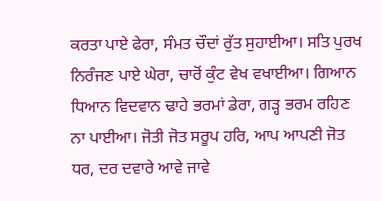ਕਰਤਾ ਪਾਏ ਫੇਰਾ, ਸੰਮਤ ਚੌਦਾਂ ਰੁੱਤ ਸੁਹਾਈਆ। ਸਤਿ ਪੁਰਖ ਨਿਰੰਜਣ ਪਾਏ ਘੇਰਾ, ਚਾਰੋਂ ਕੁੰਟ ਵੇਖ ਵਖਾਈਆ। ਗਿਆਨ ਧਿਆਨ ਵਿਦਵਾਨ ਢਾਹੇ ਭਰਮਾਂ ਡੇਰਾ, ਗੜ੍ਹ ਭਰਮ ਰਹਿਣ ਨਾ ਪਾਈਆ। ਜੋਤੀ ਜੋਤ ਸਰੂਪ ਹਰਿ, ਆਪ ਆਪਣੀ ਜੋਤ ਧਰ, ਦਰ ਦਵਾਰੇ ਆਵੇ ਜਾਵੇ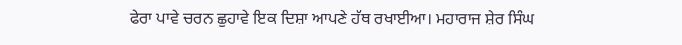ਫੇਰਾ ਪਾਵੇ ਚਰਨ ਛੁਹਾਵੇ ਇਕ ਦਿਸ਼ਾ ਆਪਣੇ ਹੱਥ ਰਖਾਈਆ। ਮਹਾਰਾਜ ਸ਼ੇਰ ਸਿੰਘ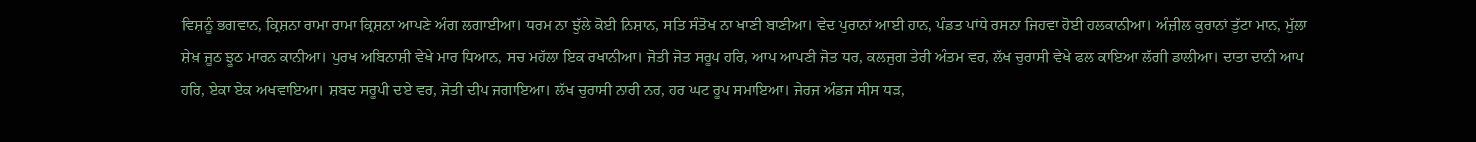ਵਿਸ਼ਨੂੰ ਭਗਵਾਨ, ਕ੍ਰਿਸ਼ਨਾ ਰਾਮਾ ਰਾਮਾ ਕ੍ਰਿਸ਼ਨਾ ਆਪਣੇ ਅੰਗ ਲਗਾਈਆ। ਧਰਮ ਨਾ ਝੁੱਲੇ ਕੋਈ ਨਿਸ਼ਾਨ, ਸਤਿ ਸੰਤੋਖ ਨਾ ਖਾਣੀ ਬਾਣੀਆ। ਵੇਦ ਪੁਰਾਨਾਂ ਆਈ ਹਾਨ, ਪੰਡਤ ਪਾਂਧੇ ਰਸਨਾ ਜਿਹਵਾ ਹੋਈ ਹਲਕਾਨੀਆ। ਅੰਜ਼ੀਲ ਕੁਰਾਨਾਂ ਤੁੱਟਾ ਮਾਨ, ਮੁੱਲਾ ਸ਼ੇਖ਼ ਜੂਠ ਝੂਠ ਮਾਰਨ ਕਾਨੀਆ। ਪੁਰਖ ਅਬਿਨਾਸ਼ੀ ਵੇਖੇ ਮਾਰ ਧਿਆਨ, ਸਚ ਮਹੱਲਾ ਇਕ ਰਖਾਨੀਆ। ਜੋਤੀ ਜੋਤ ਸਰੂਪ ਹਰਿ, ਆਪ ਆਪਣੀ ਜੋਤ ਧਰ, ਕਲਜੁਗ ਤੇਰੀ ਅੰਤਮ ਵਰ, ਲੱਖ ਚੁਰਾਸੀ ਵੇਖੇ ਫਲ ਕਾਇਆ ਲੱਗੀ ਡਾਲੀਆ। ਦਾਤਾ ਦਾਨੀ ਆਪ ਹਰਿ, ਏਕਾ ਏਕ ਅਖਵਾਇਆ। ਸ਼ਬਦ ਸਰੂਪੀ ਦਏ ਵਰ, ਜੋਤੀ ਦੀਪ ਜਗਾਇਆ। ਲੱਖ ਚੁਰਾਸੀ ਨਾਰੀ ਨਰ, ਹਰ ਘਟ ਰੂਪ ਸਮਾਇਆ। ਜੇਰਜ ਅੰਡਜ ਸੀਸ ਧੜ,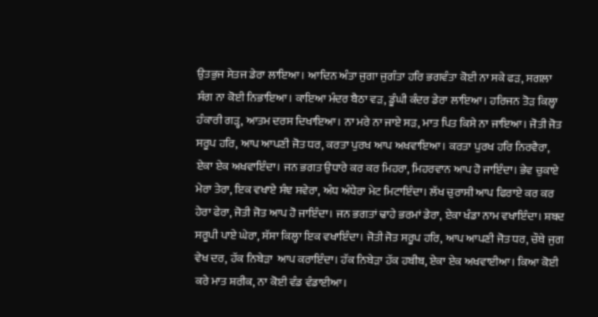ਉਤਭੁਜ ਸੇਤਜ ਡੇਰਾ ਲਾਇਆ। ਆਦਿਨ ਅੰਤਾ ਜੁਗਾ ਜੁਗੰਤਾ ਹਰਿ ਭਗਵੰਤਾ ਕੋਈ ਨਾ ਸਕੇ ਫੜ, ਸਗਲਾ ਸੰਗ ਨਾ ਕੋਈ ਨਿਭਾਇਆ। ਕਾਇਆ ਮੰਦਰ ਬੈਠਾ ਵੜ, ਡੂੰਘੀ ਕੰਦਰ ਡੇਰਾ ਲਾਇਆ। ਹਰਿਜਨ ਤੋੜ ਕਿਲ੍ਹਾ ਹੰਕਾਰੀ ਗੜ੍ਹ, ਆਤਮ ਦਰਸ ਦਿਖਾਇਆ। ਨਾ ਮਰੇ ਨਾ ਜਾਏ ਸੜ, ਮਾਤ ਪਿਤ ਕਿਸੇ ਨਾ ਜਾਇਆ। ਜੋਤੀ ਜੋਤ ਸਰੂਪ ਹਰਿ, ਆਪ ਆਪਣੀ ਜੋਤ ਧਰ, ਕਰਤਾ ਪੁਰਖ ਆਪ ਅਖਵਾਇਆ। ਕਰਤਾ ਪੁਰਖ ਹਰਿ ਨਿਰਵੈਰਾ, ਏਕਾ ਏਕ ਅਖਵਾਇੰਦਾ। ਜਨ ਭਗਤ ਉਧਾਰੇ ਕਰ ਕਰ ਮਿਹਰਾ, ਮਿਹਰਵਾਨ ਆਪ ਹੋ ਜਾਇੰਦਾ। ਭੇਵ ਚੁਕਾਏ ਮੇਰਾ ਤੇਰਾ, ਇਕ ਵਖਾਏ ਸੰਞ ਸਵੇਰਾ, ਅੰਧ ਅੰਧੇਰਾ ਮੇਟ ਮਿਟਾਇੰਦਾ। ਲੱਖ ਚੁਰਾਸੀ ਆਪ ਫਿਰਾਏ ਕਰ ਕਰ ਹੇਰਾ ਫੇਰਾ, ਜੋਤੀ ਜੋਤ ਆਪ ਹੋ ਜਾਇੰਦਾ। ਜਨ ਭਗਤਾਂ ਢਾਹੇ ਭਰਮਾਂ ਡੇਰਾ, ਏਕਾ ਖੰਡਾ ਨਾਮ ਵਖਾਇੰਦਾ। ਸ਼ਬਦ ਸਰੂਪੀ ਪਾਏ ਘੇਰਾ, ਸੱਸਾ ਕਿਲ੍ਹਾ ਇਕ ਵਖਾਇੰਦਾ। ਜੋਤੀ ਜੋਤ ਸਰੂਪ ਹਰਿ, ਆਪ ਆਪਣੀ ਜੋਤ ਧਰ, ਚੌਥੇ ਜੁਗ ਵੇਖ ਦਰ, ਹੱਕ ਨਿਬੇੜਾ  ਆਪ ਕਰਾਇੰਦਾ। ਹੱਕ ਨਿਬੇੜਾ ਹੱਕ ਹਬੀਬ, ਏਕਾ ਏਕ ਅਖਵਾਈਆ। ਕਿਆ ਕੋਈ ਕਰੇ ਮਾਤ ਸ਼ਰੀਕ, ਨਾ ਕੋਈ ਵੰਡ ਵੰਡਾਈਆ।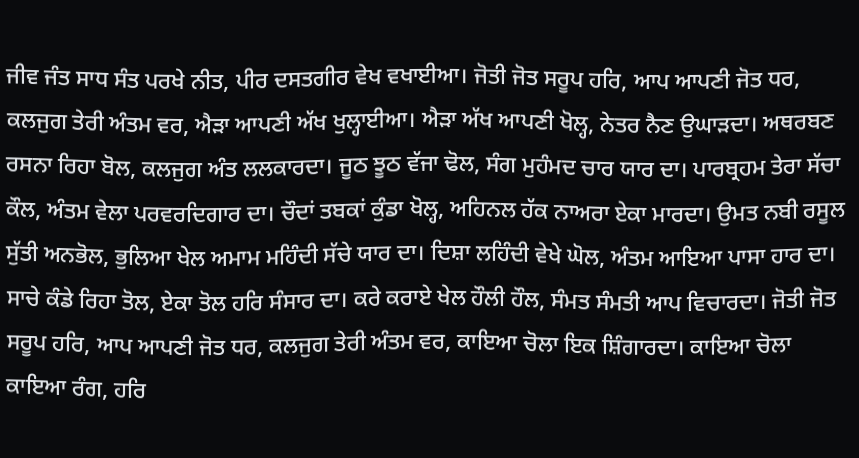ਜੀਵ ਜੰਤ ਸਾਧ ਸੰਤ ਪਰਖੇ ਨੀਤ, ਪੀਰ ਦਸਤਗੀਰ ਵੇਖ ਵਖਾਈਆ। ਜੋਤੀ ਜੋਤ ਸਰੂਪ ਹਰਿ, ਆਪ ਆਪਣੀ ਜੋਤ ਧਰ, ਕਲਜੁਗ ਤੇਰੀ ਅੰਤਮ ਵਰ, ਐੜਾ ਆਪਣੀ ਅੱਖ ਖੁਲ੍ਹਾਈਆ। ਐੜਾ ਅੱਖ ਆਪਣੀ ਖੋਲ੍ਹ, ਨੇਤਰ ਨੈਣ ਉਘਾੜਦਾ। ਅਥਰਬਣ ਰਸਨਾ ਰਿਹਾ ਬੋਲ, ਕਲਜੁਗ ਅੰਤ ਲਲਕਾਰਦਾ। ਜੂਠ ਝੂਠ ਵੱਜਾ ਢੋਲ, ਸੰਗ ਮੁਹੰਮਦ ਚਾਰ ਯਾਰ ਦਾ। ਪਾਰਬ੍ਰਹਮ ਤੇਰਾ ਸੱਚਾ ਕੌਲ, ਅੰਤਮ ਵੇਲਾ ਪਰਵਰਦਿਗਾਰ ਦਾ। ਚੌਦਾਂ ਤਬਕਾਂ ਕੁੰਡਾ ਖੋਲ੍ਹ, ਅਹਿਨਲ ਹੱਕ ਨਾਅਰਾ ਏਕਾ ਮਾਰਦਾ। ਉਮਤ ਨਬੀ ਰਸੂਲ ਸੁੱਤੀ ਅਨਭੋਲ, ਭੁਲਿਆ ਖੇਲ ਅਮਾਮ ਮਹਿੰਦੀ ਸੱਚੇ ਯਾਰ ਦਾ। ਦਿਸ਼ਾ ਲਹਿੰਦੀ ਵੇਖੇ ਘੋਲ, ਅੰਤਮ ਆਇਆ ਪਾਸਾ ਹਾਰ ਦਾ। ਸਾਚੇ ਕੰਡੇ ਰਿਹਾ ਤੋਲ, ਏਕਾ ਤੋਲ ਹਰਿ ਸੰਸਾਰ ਦਾ। ਕਰੇ ਕਰਾਏ ਖੇਲ ਹੌਲੀ ਹੌਲ, ਸੰਮਤ ਸੰਮਤੀ ਆਪ ਵਿਚਾਰਦਾ। ਜੋਤੀ ਜੋਤ ਸਰੂਪ ਹਰਿ, ਆਪ ਆਪਣੀ ਜੋਤ ਧਰ, ਕਲਜੁਗ ਤੇਰੀ ਅੰਤਮ ਵਰ, ਕਾਇਆ ਚੋਲਾ ਇਕ ਸ਼ਿੰਗਾਰਦਾ। ਕਾਇਆ ਚੋਲਾ ਕਾਇਆ ਰੰਗ, ਹਰਿ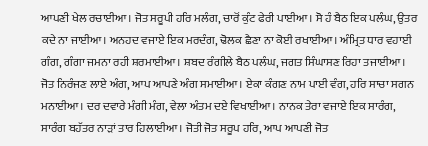ਆਪਣੀ ਖੇਲ ਰਚਾਈਆ। ਜੋਤ ਸਰੂਪੀ ਹਰਿ ਮਲੰਗ, ਚਾਰੋਂ ਕੁੰਟ ਫੇਰੀ ਪਾਈਆ। ਸੋ ਹੰ ਬੈਠ ਇਕ ਪਲੰਘ, ਉਤਰ ਕਦੇ ਨਾ ਜਾਈਆ। ਅਨਹਦ ਵਜਾਏ ਇਕ ਮਰਦੰਗ, ਢੋਲਕ ਛੈਣਾ ਨਾ ਕੋਈ ਰਖਾਈਆ। ਅੰਮ੍ਰਿਤ ਧਾਰ ਵਹਾਈ ਗੰਗ, ਗੰਗਾ ਜਮਨਾ ਰਹੀ ਸ਼ਰਮਾਈਆ। ਸ਼ਬਦ ਰੰਗੀਲੇ ਬੈਠ ਪਲੰਘ, ਜਗਤ ਸਿੰਘਾਸਣ ਰਿਹਾ ਤਜਾਈਆ। ਜੋਤ ਨਿਰੰਜਣ ਲਾਏ ਅੰਗ, ਆਪ ਆਪਣੇ ਅੰਗ ਸਮਾਈਆ। ਏਕਾ ਕੰਗਣ ਨਾਮ ਪਾਈ ਵੰਗ, ਹਰਿ ਸਾਚਾ ਸਗਨ ਮਨਾਈਆ। ਦਰ ਦਵਾਰੇ ਮੰਗੀ ਮੰਗ, ਵੇਲਾ ਅੰਤਮ ਦਏ ਵਿਖਾਈਆ। ਨਾਨਕ ਤੇਰਾ ਵਜਾਏ ਇਕ ਸਾਰੰਗ, ਸਾਰੰਗ ਬਹੱਤਰ ਨਾੜਾਂ ਤਾਰ ਹਿਲਾਈਆ। ਜੋਤੀ ਜੋਤ ਸਰੂਪ ਹਰਿ, ਆਪ ਆਪਣੀ ਜੋਤ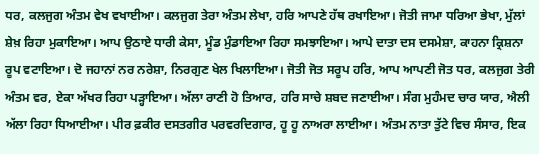ਧਰ, ਕਲਜੁਗ ਅੰਤਮ ਵੇਖ ਵਖਾਈਆ। ਕਲਜੁਗ ਤੇਰਾ ਅੰਤਮ ਲੇਖਾ, ਹਰਿ ਆਪਣੇ ਹੱਥ ਰਖਾਇਆ। ਜੋਤੀ ਜਾਮਾ ਧਰਿਆ ਭੇਖਾ, ਮੁੱਲਾਂ ਸ਼ੇਖ਼ ਰਿਹਾ ਮੁਕਾਇਆ। ਆਪ ਉਠਾਏ ਧਾਰੀ ਕੇਸਾ, ਮੂੰਡ ਮੁੰਡਾਇਆ ਰਿਹਾ ਸਮਝਾਇਆ। ਆਪੇ ਦਾਤਾ ਦਸ ਦਸਮੇਸ਼ਾ, ਕਾਹਨਾ ਕ੍ਰਿਸ਼ਨਾ ਰੂਪ ਵਟਾਇਆ। ਦੋ ਜਹਾਨਾਂ ਨਰ ਨਰੇਸ਼ਾ, ਨਿਰਗੁਣ ਖੇਲ ਖਿਲਾਇਆ। ਜੋਤੀ ਜੋਤ ਸਰੂਪ ਹਰਿ, ਆਪ ਆਪਣੀ ਜੋਤ ਧਰ, ਕਲਜੁਗ ਤੇਰੀ ਅੰਤਮ ਵਰ, ਏਕਾ ਅੱਖਰ ਰਿਹਾ ਪੜ੍ਹਾਇਆ। ਅੱਲਾ ਰਾਣੀ ਹੋ ਤਿਆਰ, ਹਰਿ ਸਾਚੇ ਸ਼ਬਦ ਜਣਾਈਆ। ਸੰਗ ਮੁਹੰਮਦ ਚਾਰ ਯਾਰ, ਐਲੀ ਅੱਲਾ ਰਿਹਾ ਧਿਆਈਆ। ਪੀਰ ਫ਼ਕੀਰ ਦਸਤਗੀਰ ਪਰਵਰਦਿਗਾਰ, ਹੂ ਹੂ ਨਾਅਰਾ ਲਾਈਆ। ਅੰਤਮ ਨਾਤਾ ਤੁੱਟੇ ਵਿਚ ਸੰਸਾਰ, ਇਕ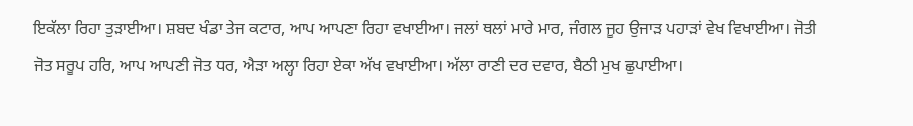ਇਕੱਲਾ ਰਿਹਾ ਤੁੜਾਈਆ। ਸ਼ਬਦ ਖੰਡਾ ਤੇਜ ਕਟਾਰ, ਆਪ ਆਪਣਾ ਰਿਹਾ ਵਖਾਈਆ। ਜਲਾਂ ਥਲਾਂ ਮਾਰੇ ਮਾਰ, ਜੰਗਲ ਜੂਹ ਉਜਾੜ ਪਹਾੜਾਂ ਵੇਖ ਵਿਖਾਈਆ। ਜੋਤੀ ਜੋਤ ਸਰੂਪ ਹਰਿ, ਆਪ ਆਪਣੀ ਜੋਤ ਧਰ, ਐੜਾ ਅਲ੍ਹਾ ਰਿਹਾ ਏਕਾ ਅੱਖ ਵਖਾਈਆ। ਅੱਲਾ ਰਾਣੀ ਦਰ ਦਵਾਰ, ਬੈਠੀ ਮੁਖ ਛੁਪਾਈਆ।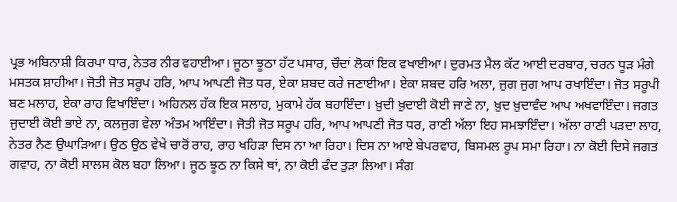ਪ੍ਰਭ ਅਬਿਨਾਸ਼ੀ ਕਿਰਪਾ ਧਾਰ, ਨੇਤਰ ਨੀਰ ਵਹਾਈਆ। ਜੂਠਾ ਝੂਠਾ ਹੱਟ ਪਸਾਰ, ਚੌਦਾਂ ਲੋਕਾਂ ਇਕ ਵਖਾਈਆ। ਦੁਰਮਤ ਮੈਲ ਕੱਟ ਆਈ ਦਰਬਾਰ, ਚਰਨ ਧੂੜ ਮੰਗੇ ਮਸਤਕ ਸ਼ਾਹੀਆ। ਜੋਤੀ ਜੋਤ ਸਰੂਪ ਹਰਿ, ਆਪ ਆਪਣੀ ਜੋਤ ਧਰ, ਏਕਾ ਸ਼ਬਦ ਕਰੇ ਜਣਾਈਆ। ਏਕਾ ਸ਼ਬਦ ਹਰਿ ਅਲਾ, ਜੁਗ ਜੁਗ ਆਪ ਰਖਾਇੰਦਾ। ਜੋਤ ਸਰੂਪੀ ਬਣ ਮਲਾਹ, ਏਕਾ ਰਾਹ ਵਿਖਾਇੰਦਾ। ਅਹਿਨਲ ਹੱਕ ਇਕ ਸਲਾਹ, ਮੁਕਾਮੇ ਹੱਕ ਬਹਾਇੰਦਾ। ਖ਼ੁਦੀ ਖ਼ੁਦਾਈ ਕੋਈ ਜਾਣੇ ਨਾ, ਖ਼ੁਦ ਖ਼ੁਦਾਵੰਦ ਆਪ ਅਖਵਾਇੰਦਾ। ਜਗਤ ਜੁਦਾਈ ਕੋਈ ਭਾਏ ਨਾ, ਕਲਜੁਗ ਵੇਲਾ ਅੰਤਮ ਆਇੰਦਾ। ਜੋਤੀ ਜੋਤ ਸਰੂਪ ਹਰਿ, ਆਪ ਆਪਣੀ ਜੋਤ ਧਰ, ਰਾਣੀ ਅੱਲਾ ਇਹ ਸਮਝਾਇੰਦਾ। ਅੱਲਾ ਰਾਣੀ ਪੜਦਾ ਲਾਹ, ਨੇਤਰ ਨੈਣ ਉਘਾੜਿਆ। ਉਠ ਉਠ ਵੇਖੇ ਚਾਰੋਂ ਰਾਹ, ਰਾਹ ਖਹਿੜਾ ਦਿਸ ਨਾ ਆ ਰਿਹਾ। ਦਿਸ ਨਾ ਆਏ ਬੇਪਰਵਾਹ, ਬਿਸਮਲ ਰੂਪ ਸਮਾ ਰਿਹਾ। ਨਾ ਕੋਈ ਦਿਸੇ ਜਗਤ ਗਵਾਹ, ਨਾ ਕੋਈ ਸਾਲਸ ਕੋਲ ਬਹਾ ਲਿਆ। ਜੂਠ ਝੂਠ ਨਾ ਕਿਸੇ ਥਾਂ, ਨਾ ਕੋਈ ਫੰਦ ਤੁੜਾ ਲਿਆ। ਸੰਗ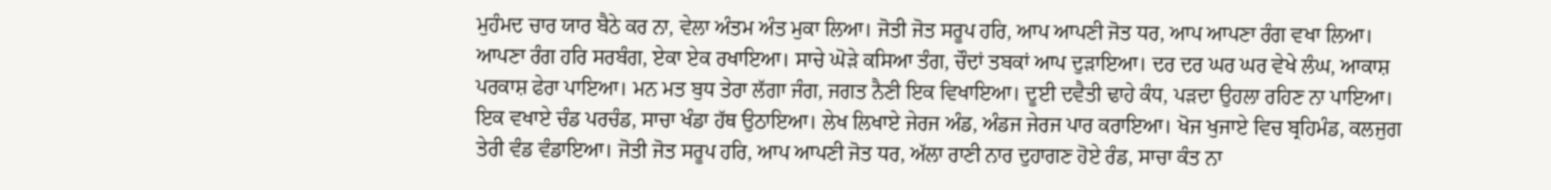ਮੁਹੰਮਦ ਚਾਰ ਯਾਰ ਬੈਠੇ ਕਰ ਨਾ, ਵੇਲਾ ਅੰਤਮ ਅੰਤ ਮੁਕਾ ਲਿਆ। ਜੋਤੀ ਜੋਤ ਸਰੂਪ ਹਰਿ, ਆਪ ਆਪਣੀ ਜੋਤ ਧਰ, ਆਪ ਆਪਣਾ ਰੰਗ ਵਖਾ ਲਿਆ। ਆਪਣਾ ਰੰਗ ਹਰਿ ਸਰਬੰਗ, ਏਕਾ ਏਕ ਰਖਾਇਆ। ਸਾਚੇ ਘੋੜੇ ਕਸਿਆ ਤੰਗ, ਚੌਦਾਂ ਤਬਕਾਂ ਆਪ ਦੁੜਾਇਆ। ਦਰ ਦਰ ਘਰ ਘਰ ਵੇਖੇ ਲੰਘ, ਆਕਾਸ਼ ਪਰਕਾਸ਼ ਫੇਰਾ ਪਾਇਆ। ਮਨ ਮਤ ਬੁਧ ਤੇਰਾ ਲੱਗਾ ਜੰਗ, ਜਗਤ ਨੈਣੀ ਇਕ ਵਿਖਾਇਆ। ਦੂਈ ਦਵੈਤੀ ਢਾਹੇ ਕੰਧ, ਪੜਦਾ ਉਹਲਾ ਰਹਿਣ ਨਾ ਪਾਇਆ। ਇਕ ਵਖਾਏ ਚੰਡ ਪਰਚੰਡ, ਸਾਚਾ ਖੰਡਾ ਹੱਥ ਉਠਾਇਆ। ਲੇਖ ਲਿਖਾਏ ਜੇਰਜ ਅੰਡ, ਅੰਡਜ ਜੇਰਜ ਪਾਰ ਕਰਾਇਆ। ਖੋਜ ਖੁਜਾਏ ਵਿਚ ਬ੍ਰਹਿਮੰਡ, ਕਲਜੁਗ ਤੇਰੀ ਵੰਡ ਵੰਡਾਇਆ। ਜੋਤੀ ਜੋਤ ਸਰੂਪ ਹਰਿ, ਆਪ ਆਪਣੀ ਜੋਤ ਧਰ, ਅੱਲਾ ਰਾਣੀ ਨਾਰ ਦੁਹਾਗਣ ਹੋਏ ਰੰਡ, ਸਾਚਾ ਕੰਤ ਨਾ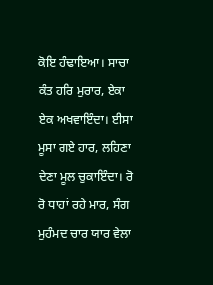ਕੋਇ ਹੰਢਾਇਆ। ਸਾਚਾ ਕੰਤ ਹਰਿ ਮੁਰਾਰ, ਏਕਾ ਏਕ ਅਖਵਾਇੰਦਾ। ਈਸਾ ਮੂਸਾ ਗਏ ਹਾਰ, ਲਹਿਣਾ ਦੇਣਾ ਮੂਲ ਚੁਕਾਇੰਦਾ। ਰੋ ਰੋ ਧਾਹਾਂ ਰਹੇ ਮਾਰ, ਸੰਗ ਮੁਹੰਮਦ ਚਾਰ ਯਾਰ ਵੇਲਾ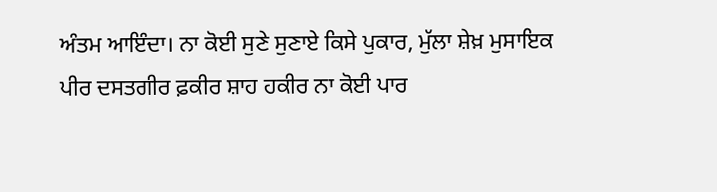ਅੰਤਮ ਆਇੰਦਾ। ਨਾ ਕੋਈ ਸੁਣੇ ਸੁਣਾਏ ਕਿਸੇ ਪੁਕਾਰ, ਮੁੱਲਾ ਸ਼ੇਖ਼ ਮੁਸਾਇਕ ਪੀਰ ਦਸਤਗੀਰ ਫ਼ਕੀਰ ਸ਼ਾਹ ਹਕੀਰ ਨਾ ਕੋਈ ਪਾਰ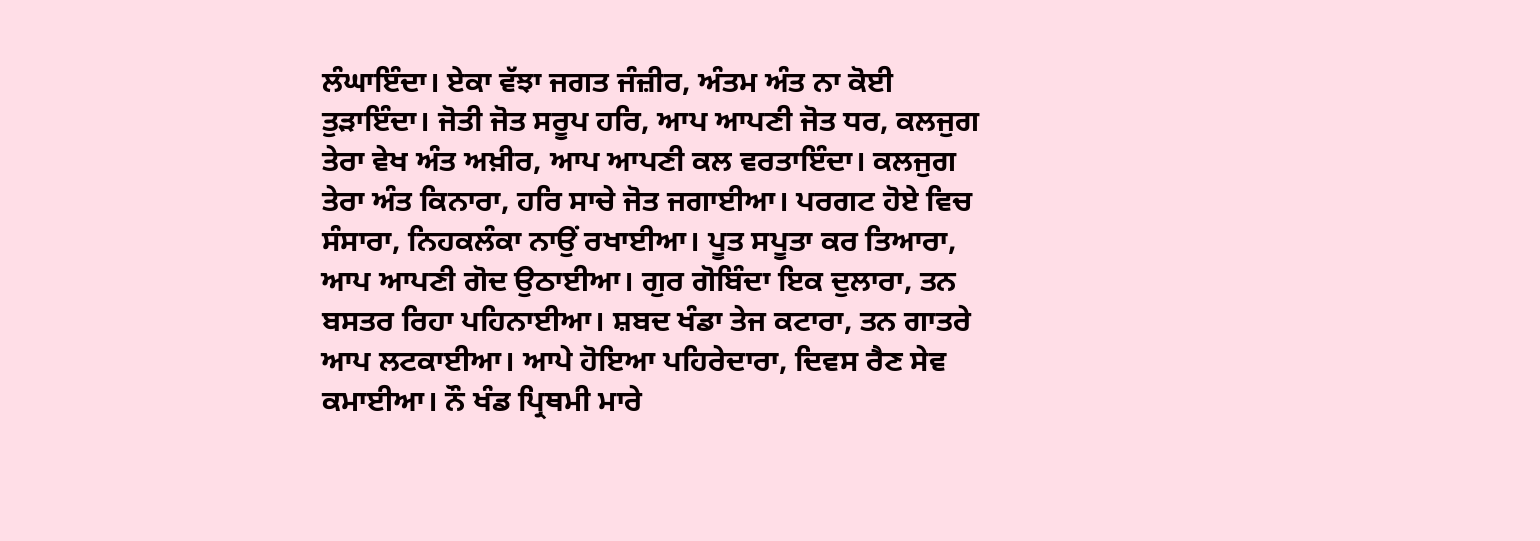ਲੰਘਾਇੰਦਾ। ਏਕਾ ਵੱਝਾ ਜਗਤ ਜੰਜ਼ੀਰ, ਅੰਤਮ ਅੰਤ ਨਾ ਕੋਈ ਤੁੜਾਇੰਦਾ। ਜੋਤੀ ਜੋਤ ਸਰੂਪ ਹਰਿ, ਆਪ ਆਪਣੀ ਜੋਤ ਧਰ, ਕਲਜੁਗ ਤੇਰਾ ਵੇਖ ਅੰਤ ਅਖ਼ੀਰ, ਆਪ ਆਪਣੀ ਕਲ ਵਰਤਾਇੰਦਾ। ਕਲਜੁਗ ਤੇਰਾ ਅੰਤ ਕਿਨਾਰਾ, ਹਰਿ ਸਾਚੇ ਜੋਤ ਜਗਾਈਆ। ਪਰਗਟ ਹੋਏ ਵਿਚ ਸੰਸਾਰਾ, ਨਿਹਕਲੰਕਾ ਨਾਉਂ ਰਖਾਈਆ। ਪੂਤ ਸਪੂਤਾ ਕਰ ਤਿਆਰਾ, ਆਪ ਆਪਣੀ ਗੋਦ ਉਠਾਈਆ। ਗੁਰ ਗੋਬਿੰਦਾ ਇਕ ਦੁਲਾਰਾ, ਤਨ ਬਸਤਰ ਰਿਹਾ ਪਹਿਨਾਈਆ। ਸ਼ਬਦ ਖੰਡਾ ਤੇਜ ਕਟਾਰਾ, ਤਨ ਗਾਤਰੇ ਆਪ ਲਟਕਾਈਆ। ਆਪੇ ਹੋਇਆ ਪਹਿਰੇਦਾਰਾ, ਦਿਵਸ ਰੈਣ ਸੇਵ ਕਮਾਈਆ। ਨੌ ਖੰਡ ਪ੍ਰਿਥਮੀ ਮਾਰੇ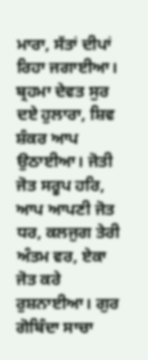ਮਾਰਾ, ਸੱਤਾਂ ਦੀਪਾਂ ਰਿਹਾ ਜਗਾਈਆ। ਬ੍ਰਹਮਾ ਦੇਵਤ ਸੁਰ ਦਏ ਹੁਲਾਰਾ, ਸ਼ਿਵ ਸ਼ੰਕਰ ਆਪ ਉਠਾਈਆ। ਜੋਤੀ ਜੋਤ ਸਰੂਪ ਹਰਿ, ਆਪ ਆਪਣੀ ਜੋਤ ਧਰ, ਕਲਜੁਗ ਤੇਰੀ ਅੰਤਮ ਵਰ, ਏਕਾ ਜੋਤ ਕਰੇ ਰੁਸ਼ਨਾਈਆ। ਗੁਰ ਗੋਬਿੰਦਾ ਸਾਚਾ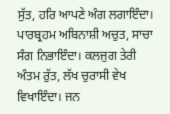ਸੁੱਤ, ਹਰਿ ਆਪਣੇ ਅੰਗ ਲਗਾਇੰਦਾ। ਪਾਰਬ੍ਰਹਮ ਅਬਿਨਾਸ਼ੀ ਅਚੁਤ, ਸਾਚਾ ਸੰਗ ਨਿਭਾਇੰਦਾ। ਕਲਜੁਗ ਤੇਰੀ ਅੰਤਮ ਰੁੱਤ, ਲੱਖ ਚੁਰਾਸੀ ਵੇਖ ਵਿਖਾਇੰਦਾ। ਜਨ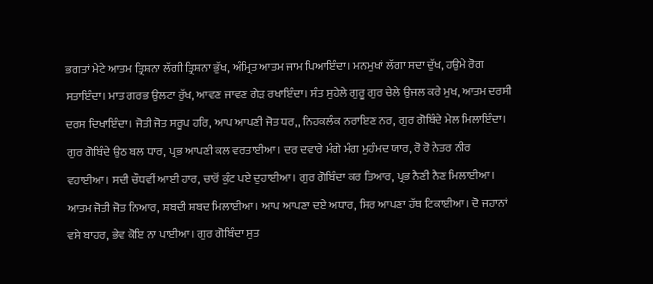ਭਗਤਾਂ ਮੇਟੇ ਆਤਮ ਤ੍ਰਿਸ਼ਨਾ ਲੱਗੀ ਤ੍ਰਿਸ਼ਨਾ ਭੁੱਖ, ਅੰਮ੍ਰਿਤ ਆਤਮ ਜਾਮ ਪਿਆਇੰਦਾ। ਮਨਮੁਖਾਂ ਲੱਗਾ ਸਦਾ ਦੁੱਖ, ਹਉਮੇ ਰੋਗ ਸਤਾਇੰਦਾ। ਮਾਤ ਗਰਭ ਉਲਟਾ ਰੁੱਖ, ਆਵਣ ਜਾਵਣ ਗੇੜ ਰਖਾਇੰਦਾ। ਸੰਤ ਸੁਹੇਲੇ ਗੁਰੂ ਗੁਰ ਚੇਲੇ ਉਜਲ ਕਰੇ ਮੁਖ, ਆਤਮ ਦਰਸੀ ਦਰਸ ਦਿਖਾਇੰਦਾ। ਜੋਤੀ ਜੋਤ ਸਰੂਪ ਹਰਿ, ਆਪ ਆਪਣੀ ਜੋਤ ਧਰ,, ਨਿਹਕਲੰਕ ਨਰਾਇਣ ਨਰ, ਗੁਰ ਗੋਬਿੰਦੇ ਮੇਲ ਮਿਲਾਇੰਦਾ। ਗੁਰ ਗੋਬਿੰਦੇ ਉਠ ਬਲ ਧਾਰ, ਪ੍ਰਭ ਆਪਣੀ ਕਲ ਵਰਤਾਈਆ। ਦਰ ਦਵਾਰੇ ਮੰਗੇ ਮੰਗ ਮੁਹੰਮਦ ਯਾਰ, ਰੋ ਰੋ ਨੇਤਰ ਨੀਰ ਵਹਾਈਆ। ਸਦੀ ਚੌਧਵੀਂ ਆਈ ਹਾਰ, ਚਾਰੋਂ ਕੁੰਟ ਪਏ ਦੁਹਾਈਆ। ਗੁਰ ਗੋਬਿੰਦਾ ਕਰ ਤਿਆਰ, ਪ੍ਰਭ ਨੈਣੀ ਨੈਣ ਮਿਲਾਈਆ। ਆਤਮ ਜੋਤੀ ਜੋਤ ਨਿਆਰ, ਸ਼ਬਦੀ ਸ਼ਬਦ ਮਿਲਾਈਆ। ਆਪ ਆਪਣਾ ਦਏ ਅਧਾਰ, ਸਿਰ ਆਪਣਾ ਹੱਥ ਟਿਕਾਈਆ। ਦੋ ਜਹਾਨਾਂ ਵਸੇ ਬਾਹਰ, ਭੇਵ ਕੋਇ ਨਾ ਪਾਈਆ। ਗੁਰ ਗੋਬਿੰਦਾ ਸੁਤ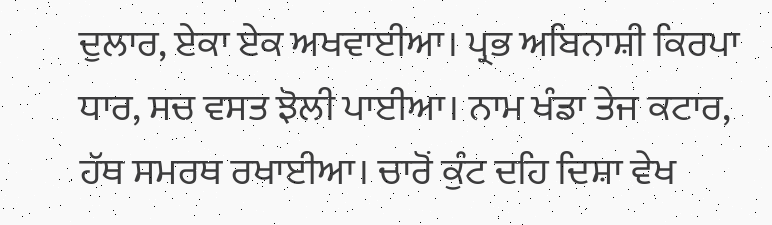ਦੁਲਾਰ, ਏਕਾ ਏਕ ਅਖਵਾਈਆ। ਪ੍ਰਭ ਅਬਿਨਾਸ਼ੀ ਕਿਰਪਾ ਧਾਰ, ਸਚ ਵਸਤ ਝੋਲੀ ਪਾਈਆ। ਨਾਮ ਖੰਡਾ ਤੇਜ ਕਟਾਰ, ਹੱਥ ਸਮਰਥ ਰਖਾਈਆ। ਚਾਰੋਂ ਕੁੰਟ ਦਹਿ ਦਿਸ਼ਾ ਵੇਖ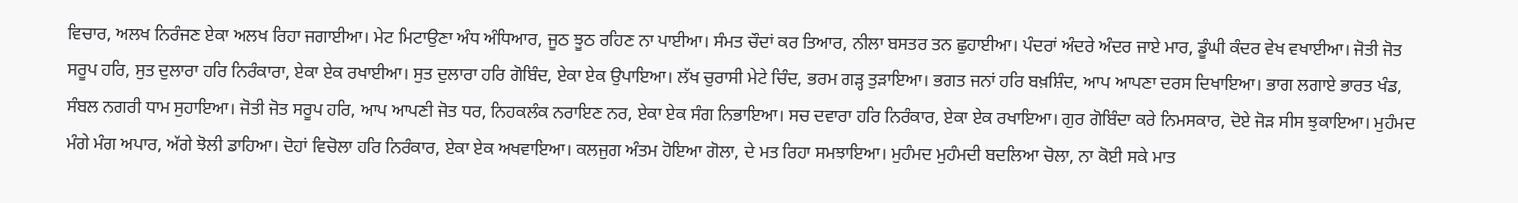ਵਿਚਾਰ, ਅਲਖ ਨਿਰੰਜਣ ਏਕਾ ਅਲਖ ਰਿਹਾ ਜਗਾਈਆ। ਮੇਟ ਮਿਟਾਉਣਾ ਅੰਧ ਅੰਧਿਆਰ, ਜੂਠ ਝੂਠ ਰਹਿਣ ਨਾ ਪਾਈਆ। ਸੰਮਤ ਚੌਦਾਂ ਕਰ ਤਿਆਰ, ਨੀਲਾ ਬਸਤਰ ਤਨ ਛੁਹਾਈਆ। ਪੰਦਰਾਂ ਅੰਦਰੇ ਅੰਦਰ ਜਾਏ ਮਾਰ, ਡੂੰਘੀ ਕੰਦਰ ਵੇਖ ਵਖਾਈਆ। ਜੋਤੀ ਜੋਤ ਸਰੂਪ ਹਰਿ, ਸੁਤ ਦੁਲਾਰਾ ਹਰਿ ਨਿਰੰਕਾਰਾ, ਏਕਾ ਏਕ ਰਖਾਈਆ। ਸੁਤ ਦੁਲਾਰਾ ਹਰਿ ਗੋਬਿੰਦ, ਏਕਾ ਏਕ ਉਪਾਇਆ। ਲੱਖ ਚੁਰਾਸੀ ਮੇਟੇ ਚਿੰਦ, ਭਰਮ ਗੜ੍ਹ ਤੁੜਾਇਆ। ਭਗਤ ਜਨਾਂ ਹਰਿ ਬਖ਼ਸ਼ਿੰਦ, ਆਪ ਆਪਣਾ ਦਰਸ ਦਿਖਾਇਆ। ਭਾਗ ਲਗਾਏ ਭਾਰਤ ਖੰਡ, ਸੰਬਲ ਨਗਰੀ ਧਾਮ ਸੁਹਾਇਆ। ਜੋਤੀ ਜੋਤ ਸਰੂਪ ਹਰਿ, ਆਪ ਆਪਣੀ ਜੋਤ ਧਰ, ਨਿਹਕਲੰਕ ਨਰਾਇਣ ਨਰ, ਏਕਾ ਏਕ ਸੰਗ ਨਿਭਾਇਆ। ਸਚ ਦਵਾਰਾ ਹਰਿ ਨਿਰੰਕਾਰ, ਏਕਾ ਏਕ ਰਖਾਇਆ। ਗੁਰ ਗੋਬਿੰਦਾ ਕਰੇ ਨਿਮਸਕਾਰ, ਦੋਏ ਜੋੜ ਸੀਸ ਝੁਕਾਇਆ। ਮੁਹੰਮਦ ਮੰਗੇ ਮੰਗ ਅਪਾਰ, ਅੱਗੇ ਝੋਲੀ ਡਾਹਿਆ। ਦੋਹਾਂ ਵਿਚੋਲਾ ਹਰਿ ਨਿਰੰਕਾਰ, ਏਕਾ ਏਕ ਅਖਵਾਇਆ। ਕਲਜੁਗ ਅੰਤਮ ਹੋਇਆ ਗੋਲਾ, ਦੇ ਮਤ ਰਿਹਾ ਸਮਝਾਇਆ। ਮੁਹੰਮਦ ਮੁਹੰਮਦੀ ਬਦਲਿਆ ਚੋਲਾ, ਨਾ ਕੋਈ ਸਕੇ ਮਾਤ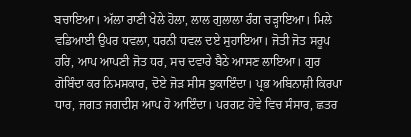ਬਚਾਇਆ। ਅੱਲਾ ਰਾਣੀ ਖੇਲੇ ਹੋਲਾ, ਲਾਲ ਗੁਲਾਲਾ ਰੰਗ ਚੜ੍ਹਾਇਆ। ਮਿਲੇ ਵਡਿਆਈ ਉਪਰ ਧਵਲਾ, ਧਰਨੀ ਧਵਲ ਦਏ ਸੁਹਾਇਆ। ਜੋਤੀ ਜੋਤ ਸਰੂਪ ਹਰਿ, ਆਪ ਆਪਣੀ ਜੋਤ ਧਰ, ਸਚ ਦਵਾਰੇ ਬੈਠੇ ਆਸਣ ਲਾਇਆ। ਗੁਰ ਗੋਬਿੰਦਾ ਕਰ ਨਿਮਸਕਾਰ, ਦੋਏ ਜੋੜ ਸੀਸ ਝੁਕਾਇੰਦਾ। ਪ੍ਰਭ ਅਬਿਨਾਸ਼ੀ ਕਿਰਪਾ ਧਾਰ, ਜਗਤ ਜਗਦੀਸ਼ ਆਪ ਹੋ ਆਇੰਦਾ। ਪਰਗਟ ਹੋਵੇ ਵਿਚ ਸੰਸਾਰ, ਛਤਰ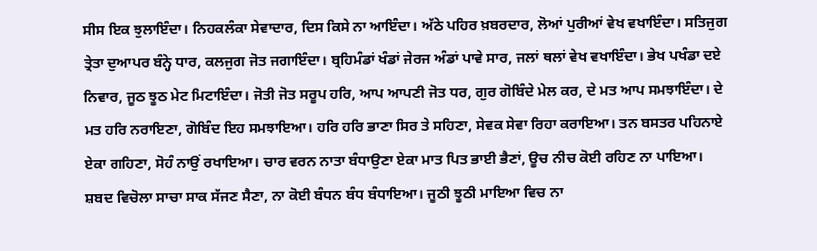ਸੀਸ ਇਕ ਝੁਲਾਇੰਦਾ। ਨਿਹਕਲੰਕਾ ਸੇਵਾਦਾਰ, ਦਿਸ ਕਿਸੇ ਨਾ ਆਇੰਦਾ। ਅੱਠੇ ਪਹਿਰ ਖ਼ਬਰਦਾਰ, ਲੋਆਂ ਪੁਰੀਆਂ ਵੇਖ ਵਖਾਇੰਦਾ। ਸਤਿਜੁਗ ਤ੍ਰੇਤਾ ਦੁਆਪਰ ਬੰਨ੍ਹੇ ਧਾਰ, ਕਲਜੁਗ ਜੋਤ ਜਗਾਇੰਦਾ। ਬ੍ਰਹਿਮੰਡਾਂ ਖੰਡਾਂ ਜੇਰਜ ਅੰਡਾਂ ਪਾਵੇ ਸਾਰ, ਜਲਾਂ ਥਲਾਂ ਵੇਖ ਵਖਾਇੰਦਾ। ਭੇਖ ਪਖੰਡਾ ਦਏ ਨਿਵਾਰ, ਜੂਠ ਝੂਠ ਮੇਟ ਮਿਟਾਇੰਦਾ। ਜੋਤੀ ਜੋਤ ਸਰੂਪ ਹਰਿ, ਆਪ ਆਪਣੀ ਜੋਤ ਧਰ, ਗੁਰ ਗੋਬਿੰਦੇ ਮੇਲ ਕਰ, ਦੇ ਮਤ ਆਪ ਸਮਝਾਇੰਦਾ। ਦੇ ਮਤ ਹਰਿ ਨਰਾਇਣਾ, ਗੋਬਿੰਦ ਇਹ ਸਮਝਾਇਆ। ਹਰਿ ਹਰਿ ਭਾਣਾ ਸਿਰ ਤੇ ਸਹਿਣਾ, ਸੇਵਕ ਸੇਵਾ ਰਿਹਾ ਕਰਾਇਆ। ਤਨ ਬਸਤਰ ਪਹਿਨਾਏ ਏਕਾ ਗਹਿਣਾ, ਸੋਹੰ ਨਾਉਂ ਰਖਾਇਆ। ਚਾਰ ਵਰਨ ਨਾਤਾ ਬੰਧਾਉਣਾ ਏਕਾ ਮਾਤ ਪਿਤ ਭਾਈ ਭੈਣਾਂ, ਊਚ ਨੀਚ ਕੋਈ ਰਹਿਣ ਨਾ ਪਾਇਆ। ਸ਼ਬਦ ਵਿਚੋਲਾ ਸਾਚਾ ਸਾਕ ਸੱਜਣ ਸੈਣਾ, ਨਾ ਕੋਈ ਬੰਧਨ ਬੰਧ ਬੰਧਾਇਆ। ਜੂਠੀ ਝੂਠੀ ਮਾਇਆ ਵਿਚ ਨਾ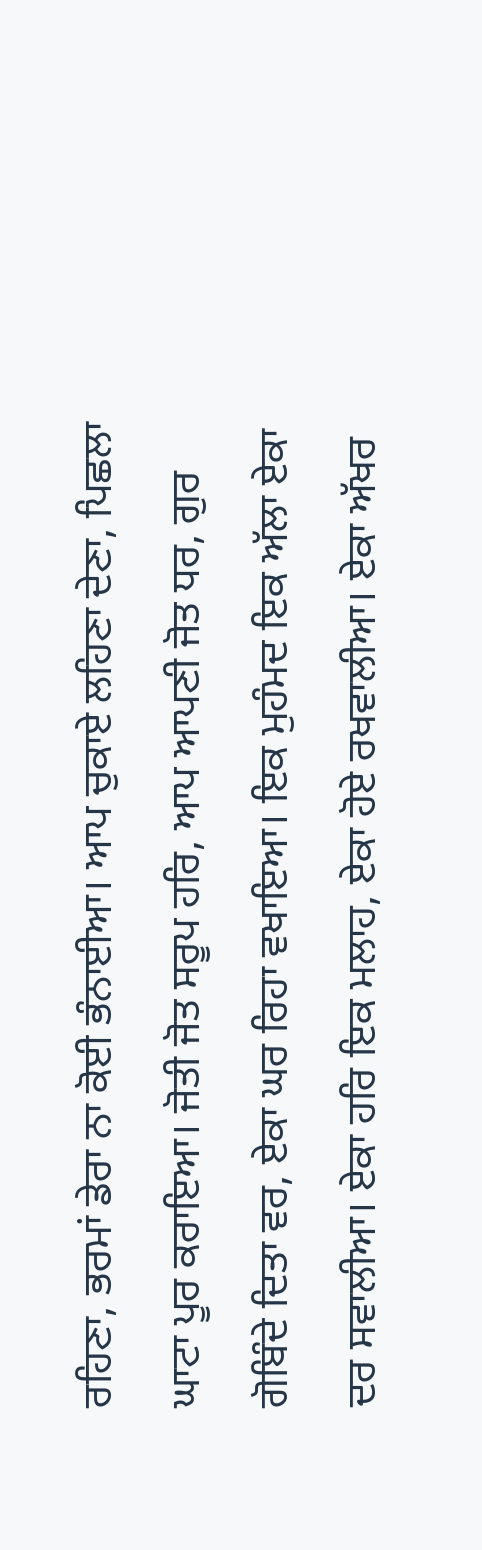ਰਹਿਣਾ, ਭਰਮਾਂ ਡੇਰਾ ਨਾ ਕੋਈ ਭੰਨਾਈਆ। ਆਪ ਚੁਕਾਏ ਲਹਿਣਾ ਦੇਣਾ, ਪਿਛਲਾ ਘਾਟਾ ਪੂਰ ਕਰਾਇਆ। ਜੋਤੀ ਜੋਤ ਸਰੂਪ ਹਰਿ, ਆਪ ਆਪਣੀ ਜੋਤ ਧਰ, ਗੁਰ ਗੋਬਿੰਦੇ ਦਿਤਾ ਵਰ, ਏਕਾ ਘਰ ਰਿਹਾ ਵਖਾਇਆ। ਇਕ ਮੁਹੰਮਦ ਇਕ ਅੱਲਾ ਏਕਾ ਦਰ ਸਵਾਲੀਆ। ਏਕਾ ਹਰਿ ਇਕ ਮਲਾਹ, ਏਕਾ ਹੋਏ ਰਖਵਾਲੀਆ। ਏਕਾ ਅੱਖਰ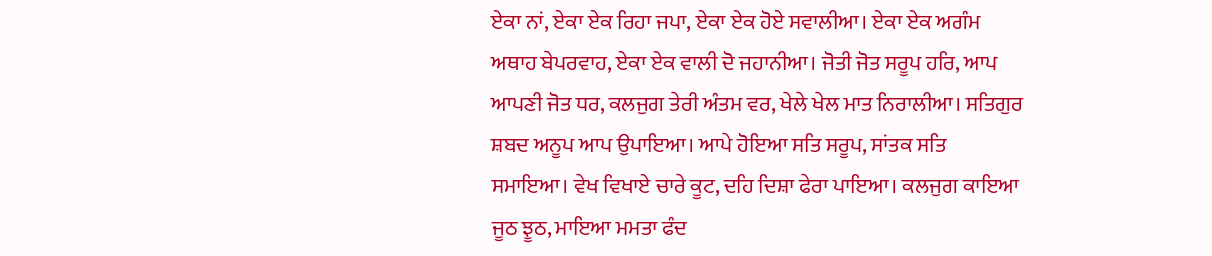ਏਕਾ ਨਾਂ, ਏਕਾ ਏਕ ਰਿਹਾ ਜਪਾ, ਏਕਾ ਏਕ ਹੋਏ ਸਵਾਲੀਆ। ਏਕਾ ਏਕ ਅਗੰਮ ਅਥਾਹ ਬੇਪਰਵਾਹ, ਏਕਾ ਏਕ ਵਾਲੀ ਦੋ ਜਹਾਨੀਆ। ਜੋਤੀ ਜੋਤ ਸਰੂਪ ਹਰਿ, ਆਪ ਆਪਣੀ ਜੋਤ ਧਰ, ਕਲਜੁਗ ਤੇਰੀ ਅੰਤਮ ਵਰ, ਖੇਲੇ ਖੇਲ ਮਾਤ ਨਿਰਾਲੀਆ। ਸਤਿਗੁਰ ਸ਼ਬਦ ਅਨੂਪ ਆਪ ਉਪਾਇਆ। ਆਪੇ ਹੋਇਆ ਸਤਿ ਸਰੂਪ, ਸਾਂਤਕ ਸਤਿ ਸਮਾਇਆ। ਵੇਖ ਵਿਖਾਏ ਚਾਰੇ ਕੂਟ, ਦਹਿ ਦਿਸ਼ਾ ਫੇਰਾ ਪਾਇਆ। ਕਲਜੁਗ ਕਾਇਆ ਜੂਠ ਝੂਠ, ਮਾਇਆ ਮਮਤਾ ਫੰਦ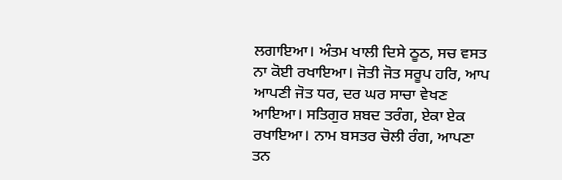ਲਗਾਇਆ। ਅੰਤਮ ਖਾਲੀ ਦਿਸੇ ਠੂਠ, ਸਚ ਵਸਤ ਨਾ ਕੋਈ ਰਖਾਇਆ। ਜੋਤੀ ਜੋਤ ਸਰੂਪ ਹਰਿ, ਆਪ ਆਪਣੀ ਜੋਤ ਧਰ, ਦਰ ਘਰ ਸਾਚਾ ਵੇਖਣ ਆਇਆ। ਸਤਿਗੁਰ ਸ਼ਬਦ ਤਰੰਗ, ਏਕਾ ਏਕ ਰਖਾਇਆ। ਨਾਮ ਬਸਤਰ ਚੋਲੀ ਰੰਗ, ਆਪਣਾ ਤਨ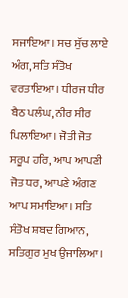ਸਜਾਇਆ। ਸਚ ਸੁੱਚ ਲਾਏ ਅੰਗ, ਸਤਿ ਸੰਤੋਖ ਵਰਤਾਇਆ। ਧੀਰਜ ਧੀਰ ਬੈਠ ਪਲੰਘ, ਨੀਰ ਸੀਰ ਪਿਲਾਇਆ। ਜੋਤੀ ਜੋਤ ਸਰੂਪ ਹਰਿ, ਆਪ ਆਪਣੀ ਜੋਤ ਧਰ, ਆਪਣੇ ਅੰਗਣ ਆਪ ਸਮਾਇਆ। ਸਤਿ ਸੰਤੋਖ ਸ਼ਬਦ ਗਿਆਨ, ਸਤਿਗੁਰ ਮੁਖ ਉਜਾਲਿਆ।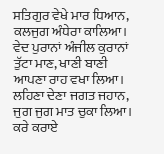ਸਤਿਗੁਰ ਵੇਖੇ ਮਾਰ ਧਿਆਨ, ਕਲਜੁਗ ਅੰਧੇਰਾ ਕਾਲਿਆ। ਵੇਦ ਪੁਰਾਨਾਂ ਅੰਜੀਲ ਕੁਰਾਨਾਂ ਤੁੱਟਾ ਮਾਣ, ਖਾਣੀ ਬਾਣੀ ਆਪਣਾ ਰਾਹ ਵਖਾ ਲਿਆ। ਲਹਿਣਾ ਦੇਣਾ ਜਗਤ ਜਹਾਨ, ਜੁਗ ਜੁਗ ਮਾਤ ਚੁਕਾ ਲਿਆ। ਕਰੇ ਕਰਾਏ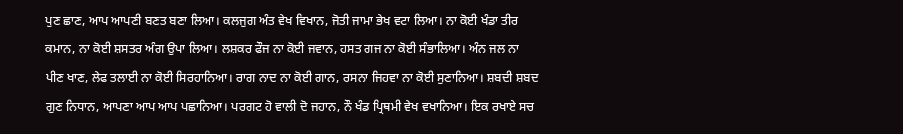ਪੁਣ ਛਾਣ, ਆਪ ਆਪਣੀ ਬਣਤ ਬਣਾ ਲਿਆ। ਕਲਜੁਗ ਅੰਤ ਵੇਖ ਵਿਖਾਨ, ਜੋਤੀ ਜਾਮਾ ਭੇਖ ਵਟਾ ਲਿਆ। ਨਾ ਕੋਈ ਖੰਡਾ ਤੀਰ ਕਮਾਨ, ਨਾ ਕੋਈ ਸ਼ਸਤਰ ਅੰਗ ਉਪਾ ਲਿਆ। ਲਸ਼ਕਰ ਫੌਜ ਨਾ ਕੋਈ ਜਵਾਨ, ਹਸਤ ਗਜ ਨਾ ਕੋਈ ਸੰਭਾਲਿਆ। ਅੰਨ ਜਲ ਨਾ ਪੀਣ ਖਾਣ, ਲੇਫ ਤਲਾਈ ਨਾ ਕੋਈ ਸਿਰਹਾਨਿਆ। ਰਾਗ ਨਾਦ ਨਾ ਕੋਈ ਗਾਨ, ਰਸਨਾ ਜਿਹਵਾ ਨਾ ਕੋਈ ਸੁਣਾਨਿਆ। ਸ਼ਬਦੀ ਸ਼ਬਦ ਗੁਣ ਨਿਧਾਨ, ਆਪਣਾ ਆਪ ਆਪ ਪਛਾਨਿਆ। ਪਰਗਟ ਹੋ ਵਾਲੀ ਦੋ ਜਹਾਨ, ਨੌ ਖੰਡ ਪ੍ਰਿਥਮੀ ਵੇਖ ਵਖਾਨਿਆ। ਇਕ ਰਖਾਏ ਸਚ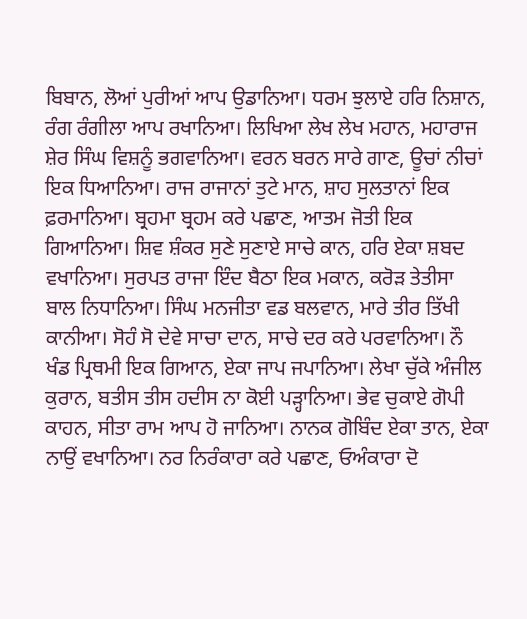ਬਿਬਾਨ, ਲੋਆਂ ਪੁਰੀਆਂ ਆਪ ਉਡਾਨਿਆ। ਧਰਮ ਝੁਲਾਏ ਹਰਿ ਨਿਸ਼ਾਨ, ਰੰਗ ਰੰਗੀਲਾ ਆਪ ਰਖਾਨਿਆ। ਲਿਖਿਆ ਲੇਖ ਲੇਖ ਮਹਾਨ, ਮਹਾਰਾਜ ਸ਼ੇਰ ਸਿੰਘ ਵਿਸ਼ਨੂੰ ਭਗਵਾਨਿਆ। ਵਰਨ ਬਰਨ ਸਾਰੇ ਗਾਣ, ਊਚਾਂ ਨੀਚਾਂ ਇਕ ਧਿਆਨਿਆ। ਰਾਜ ਰਾਜਾਨਾਂ ਤੁਟੇ ਮਾਨ, ਸ਼ਾਹ ਸੁਲਤਾਨਾਂ ਇਕ ਫ਼ਰਮਾਨਿਆ। ਬ੍ਰਹਮਾ ਬ੍ਰਹਮ ਕਰੇ ਪਛਾਣ, ਆਤਮ ਜੋਤੀ ਇਕ ਗਿਆਨਿਆ। ਸ਼ਿਵ ਸ਼ੰਕਰ ਸੁਣੇ ਸੁਣਾਏ ਸਾਚੇ ਕਾਨ, ਹਰਿ ਏਕਾ ਸ਼ਬਦ ਵਖਾਨਿਆ। ਸੁਰਪਤ ਰਾਜਾ ਇੰਦ ਬੈਠਾ ਇਕ ਮਕਾਨ, ਕਰੋੜ ਤੇਤੀਸਾ ਬਾਲ ਨਿਧਾਨਿਆ। ਸਿੰਘ ਮਨਜੀਤਾ ਵਡ ਬਲਵਾਨ, ਮਾਰੇ ਤੀਰ ਤਿੱਖੀ ਕਾਨੀਆ। ਸੋਹੰ ਸੋ ਦੇਵੇ ਸਾਚਾ ਦਾਨ, ਸਾਚੇ ਦਰ ਕਰੇ ਪਰਵਾਨਿਆ। ਨੌ ਖੰਡ ਪ੍ਰਿਥਮੀ ਇਕ ਗਿਆਨ, ਏਕਾ ਜਾਪ ਜਪਾਨਿਆ। ਲੇਖਾ ਚੁੱਕੇ ਅੰਜੀਲ ਕੁਰਾਨ, ਬਤੀਸ ਤੀਸ ਹਦੀਸ ਨਾ ਕੋਈ ਪੜ੍ਹਾਨਿਆ। ਭੇਵ ਚੁਕਾਏ ਗੋਪੀ ਕਾਹਨ, ਸੀਤਾ ਰਾਮ ਆਪ ਹੋ ਜਾਨਿਆ। ਨਾਨਕ ਗੋਬਿੰਦ ਏਕਾ ਤਾਨ, ਏਕਾ ਨਾਉਂ ਵਖਾਨਿਆ। ਨਰ ਨਿਰੰਕਾਰਾ ਕਰੇ ਪਛਾਣ, ਓਅੰਕਾਰਾ ਦੋ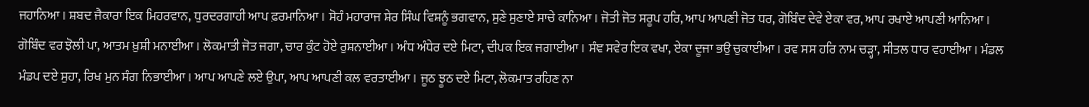ਜਹਾਨਿਆ। ਸ਼ਬਦ ਜੈਕਾਰਾ ਇਕ ਮਿਹਰਵਾਨ, ਧੁਰਦਰਗਾਹੀ ਆਪ ਫ਼ਰਮਾਨਿਆ। ਸੋਹੰ ਮਹਾਰਾਜ ਸ਼ੇਰ ਸਿੰਘ ਵਿਸ਼ਨੂੰ ਭਗਵਾਨ, ਸੁਣੇ ਸੁਣਾਏ ਸਾਚੇ ਕਾਨਿਆ। ਜੋਤੀ ਜੋਤ ਸਰੂਪ ਹਰਿ, ਆਪ ਆਪਣੀ ਜੋਤ ਧਰ, ਗੋਬਿੰਦ ਦੇਵੇ ਏਕਾ ਵਰ, ਆਪ ਰਖਾਏ ਆਪਣੀ ਆਨਿਆ। ਗੋਬਿੰਦ ਵਰ ਝੋਲੀ ਪਾ, ਆਤਮ ਖ਼ੁਸ਼ੀ ਮਨਾਈਆ। ਲੋਕਮਾਤੀ ਜੋਤ ਜਗਾ, ਚਾਰ ਕੁੰਟ ਹੋਏ ਰੁਸ਼ਨਾਈਆ। ਅੰਧ ਅੰਧੇਰ ਦਏ ਮਿਟਾ, ਦੀਪਕ ਇਕ ਜਗਾਈਆ। ਸੰਞ ਸਵੇਰ ਇਕ ਵਖਾ, ਏਕਾ ਦੂਜਾ ਭਉ ਚੁਕਾਈਆ। ਰਵ ਸਸ ਹਰਿ ਨਾਮ ਚੜ੍ਹਾ, ਸੀਤਲ ਧਾਰ ਵਹਾਈਆ। ਮੰਡਲ ਮੰਡਪ ਦਏ ਸੁਹਾ, ਰਿਖ ਮੁਨ ਸੰਗ ਨਿਭਾਈਆ। ਆਪ ਆਪਣੇ ਲਏ ਉਪਾ, ਆਪ ਆਪਣੀ ਕਲ ਵਰਤਾਈਆ। ਜੂਠ ਝੂਠ ਦਏ ਮਿਟਾ, ਲੋਕਮਾਤ ਰਹਿਣ ਨਾ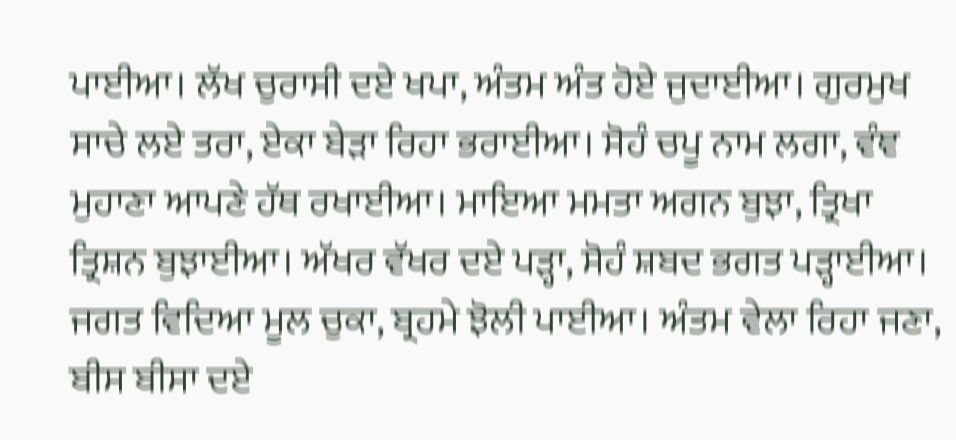ਪਾਈਆ। ਲੱਖ ਚੁਰਾਸੀ ਦਏ ਖਪਾ, ਅੰਤਮ ਅੰਤ ਹੋਏ ਜੁਦਾਈਆ। ਗੁਰਮੁਖ ਸਾਚੇ ਲਏ ਤਰਾ, ਏਕਾ ਬੇੜਾ ਰਿਹਾ ਭਰਾਈਆ। ਸੋਹੰ ਚਪੂ ਨਾਮ ਲਗਾ, ਵੰਞ ਮੁਹਾਣਾ ਆਪਣੇ ਹੱਥ ਰਖਾਈਆ। ਮਾਇਆ ਮਮਤਾ ਅਗਨ ਬੁਝਾ, ਤ੍ਰਿਖਾ ਤ੍ਰਿਸ਼ਨ ਬੁਝਾਈਆ। ਅੱਖਰ ਵੱਖਰ ਦਏ ਪੜ੍ਹਾ, ਸੋਹੰ ਸ਼ਬਦ ਭਗਤ ਪੜ੍ਹਾਈਆ। ਜਗਤ ਵਿਦਿਆ ਮੂਲ ਚੁਕਾ, ਬ੍ਰਹਮੇ ਝੋਲੀ ਪਾਈਆ। ਅੰਤਮ ਵੇਲਾ ਰਿਹਾ ਜਣਾ, ਬੀਸ ਬੀਸਾ ਦਏ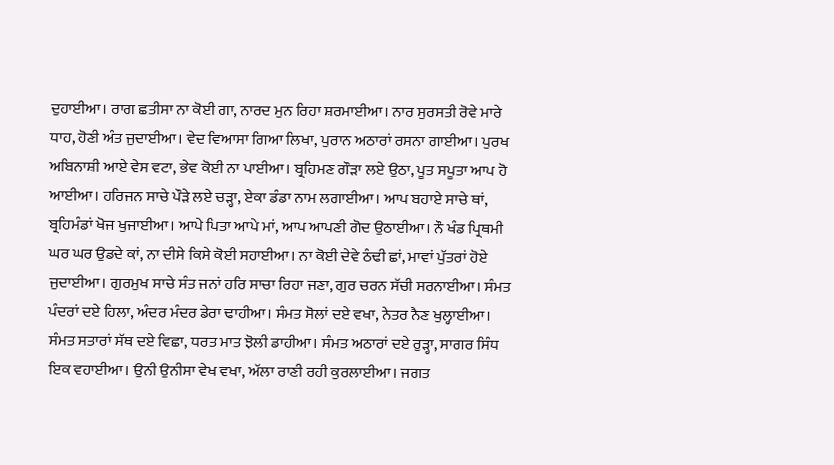ਦੁਹਾਈਆ। ਰਾਗ ਛਤੀਸਾ ਨਾ ਕੋਈ ਗਾ, ਨਾਰਦ ਮੁਨ ਰਿਹਾ ਸ਼ਰਮਾਈਆ। ਨਾਰ ਸੁਰਸਤੀ ਰੋਵੇ ਮਾਰੇ ਧਾਹ, ਹੋਣੀ ਅੰਤ ਜੁਦਾਈਆ। ਵੇਦ ਵਿਆਸਾ ਗਿਆ ਲਿਖਾ, ਪੁਰਾਨ ਅਠਾਰਾਂ ਰਸਨਾ ਗਾਈਆ। ਪੁਰਖ ਅਬਿਨਾਸ਼ੀ ਆਏ ਵੇਸ ਵਟਾ, ਭੇਵ ਕੋਈ ਨਾ ਪਾਈਆ। ਬ੍ਰਹਿਮਣ ਗੌੜਾ ਲਏ ਉਠਾ, ਪੂਤ ਸਪੂਤਾ ਆਪ ਹੋ ਆਈਆ। ਹਰਿਜਨ ਸਾਚੇ ਪੌੜੇ ਲਏ ਚੜ੍ਹਾ, ਏਕਾ ਡੰਡਾ ਨਾਮ ਲਗਾਈਆ। ਆਪ ਬਹਾਏ ਸਾਚੇ ਥਾਂ, ਬ੍ਰਹਿਮੰਡਾਂ ਖੋਜ ਖੁਜਾਈਆ। ਆਪੇ ਪਿਤਾ ਆਪੇ ਮਾਂ, ਆਪ ਆਪਣੀ ਗੋਦ ਉਠਾਈਆ। ਨੌ ਖੰਡ ਪ੍ਰਿਥਮੀ ਘਰ ਘਰ ਉਡਦੇ ਕਾਂ, ਨਾ ਦੀਸੇ ਕਿਸੇ ਕੋਈ ਸਹਾਈਆ। ਨਾ ਕੋਈ ਦੇਵੇ ਠੰਢੀ ਛਾਂ, ਮਾਵਾਂ ਪੁੱਤਰਾਂ ਹੋਏ ਜੁਦਾਈਆ। ਗੁਰਮੁਖ ਸਾਚੇ ਸੰਤ ਜਨਾਂ ਹਰਿ ਸਾਚਾ ਰਿਹਾ ਜਣਾ, ਗੁਰ ਚਰਨ ਸੱਚੀ ਸਰਨਾਈਆ। ਸੰਮਤ ਪੰਦਰਾਂ ਦਏ ਹਿਲਾ, ਅੰਦਰ ਮੰਦਰ ਡੇਰਾ ਢਾਹੀਆ। ਸੰਮਤ ਸੋਲਾਂ ਦਏ ਵਖਾ, ਨੇਤਰ ਨੈਣ ਖੁਲ੍ਹਾਈਆ। ਸੰਮਤ ਸਤਾਰਾਂ ਸੱਥ ਦਏ ਵਿਛਾ, ਧਰਤ ਮਾਤ ਝੋਲੀ ਡਾਹੀਆ। ਸੰਮਤ ਅਠਾਰਾਂ ਦਏ ਰੁੜ੍ਹਾ, ਸਾਗਰ ਸਿੰਧ ਇਕ ਵਹਾਈਆ। ਉਨੀ ਉਨੀਸਾ ਵੇਖ ਵਖਾ, ਅੱਲਾ ਰਾਣੀ ਰਹੀ ਕੁਰਲਾਈਆ। ਜਗਤ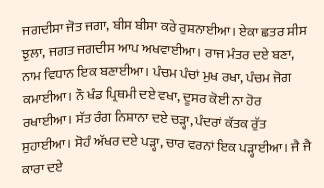ਜਗਦੀਸਾ ਜੋਤ ਜਗਾ, ਬੀਸ ਬੀਸਾ ਕਰੇ ਰੁਸ਼ਨਾਈਆ। ਏਕਾ ਛਤਰ ਸੀਸ ਝੁਲਾ, ਜਗਤ ਜਗਦੀਸ ਆਪ ਅਖਵਾਈਆ। ਰਾਜ ਮੰਤਰ ਦਏ ਬਣਾ, ਨਾਮ ਵਿਧਾਨ ਇਕ ਬਣਾਈਆ। ਪੰਚਮ ਪੰਚਾਂ ਮੁਖ ਰਖਾ, ਪੰਚਮ ਜੋਗ ਕਮਾਈਆ। ਨੌ ਖੰਡ ਪ੍ਰਿਥਮੀ ਦਏ ਵਖਾ, ਦੂਸਰ ਕੋਈ ਨਾ ਹੋਰ ਰਖਾਈਆ। ਸੱਤ ਰੰਗ ਨਿਸ਼ਾਨਾ ਦਏ ਚੜ੍ਹਾ, ਪੰਦਰਾਂ ਕੱਤਕ ਰੁੱਤ ਸੁਹਾਈਆ। ਸੋਹੰ ਅੱਖਰ ਦਏ ਪੜ੍ਹਾ, ਚਾਰ ਵਰਨਾਂ ਇਕ ਪੜ੍ਹਾਈਆ। ਜੈ ਜੈ ਕਾਰਾ ਦਏ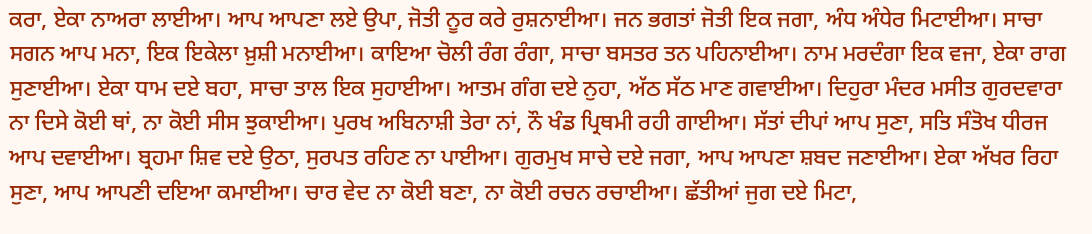ਕਰਾ, ਏਕਾ ਨਾਅਰਾ ਲਾਈਆ। ਆਪ ਆਪਣਾ ਲਏ ਉਪਾ, ਜੋਤੀ ਨੂਰ ਕਰੇ ਰੁਸ਼ਨਾਈਆ। ਜਨ ਭਗਤਾਂ ਜੋਤੀ ਇਕ ਜਗਾ, ਅੰਧ ਅੰਧੇਰ ਮਿਟਾਈਆ। ਸਾਚਾ ਸਗਨ ਆਪ ਮਨਾ, ਇਕ ਇਕੇਲਾ ਖ਼ੁਸ਼ੀ ਮਨਾਈਆ। ਕਾਇਆ ਚੋਲੀ ਰੰਗ ਰੰਗਾ, ਸਾਚਾ ਬਸਤਰ ਤਨ ਪਹਿਨਾਈਆ। ਨਾਮ ਮਰਦੰਗਾ ਇਕ ਵਜਾ, ਏਕਾ ਰਾਗ ਸੁਣਾਈਆ। ਏਕਾ ਧਾਮ ਦਏ ਬਹਾ, ਸਾਚਾ ਤਾਲ ਇਕ ਸੁਹਾਈਆ। ਆਤਮ ਗੰਗ ਦਏ ਨੁਹਾ, ਅੱਠ ਸੱਠ ਮਾਣ ਗਵਾਈਆ। ਦਿਹੁਰਾ ਮੰਦਰ ਮਸੀਤ ਗੁਰਦਵਾਰਾ ਨਾ ਦਿਸੇ ਕੋਈ ਥਾਂ, ਨਾ ਕੋਈ ਸੀਸ ਝੁਕਾਈਆ। ਪੁਰਖ ਅਬਿਨਾਸ਼ੀ ਤੇਰਾ ਨਾਂ, ਨੌ ਖੰਡ ਪ੍ਰਿਥਮੀ ਰਹੀ ਗਾਈਆ। ਸੱਤਾਂ ਦੀਪਾਂ ਆਪ ਸੁਣਾ, ਸਤਿ ਸੰਤੋਖ ਧੀਰਜ ਆਪ ਦਵਾਈਆ। ਬ੍ਰਹਮਾ ਸ਼ਿਵ ਦਏ ਉਠਾ, ਸੁਰਪਤ ਰਹਿਣ ਨਾ ਪਾਈਆ। ਗੁਰਮੁਖ ਸਾਚੇ ਦਏ ਜਗਾ, ਆਪ ਆਪਣਾ ਸ਼ਬਦ ਜਣਾਈਆ। ਏਕਾ ਅੱਖਰ ਰਿਹਾ ਸੁਣਾ, ਆਪ ਆਪਣੀ ਦਇਆ ਕਮਾਈਆ। ਚਾਰ ਵੇਦ ਨਾ ਕੋਈ ਬਣਾ, ਨਾ ਕੋਈ ਰਚਨ ਰਚਾਈਆ। ਛੱਤੀਆਂ ਜੁਗ ਦਏ ਮਿਟਾ,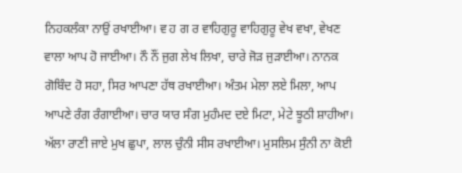ਨਿਹਕਲੰਕਾ ਨਾਉਂ ਰਖਾਈਆ। ਵ ਹ ਗ ਰ ਵਾਹਿਗੁਰੂ ਵਾਹਿਗੁਰੂ ਵੇਖ ਵਖਾ, ਵੇਖਣ ਵਾਲਾ ਆਪ ਹੋ ਜਾਈਆ। ਨੌ ਨੌਂ ਜੁਗ ਲੇਖ ਲਿਖਾ, ਚਾਰੇ ਜੋੜ ਜੁੜਾਈਆ। ਨਾਨਕ ਗੋਬਿੰਦ ਹੋ ਸਹਾ, ਸਿਰ ਆਪਣਾ ਹੱਥ ਰਖਾਈਆ। ਅੰਤਮ ਮੇਲਾ ਲਏ ਮਿਲਾ, ਆਪ ਆਪਣੇ ਰੰਗ ਰੰਗਾਈਆ। ਚਾਰ ਯਾਰ ਸੰਗ ਮੁਹੰਮਦ ਦਏ ਮਿਟਾ, ਮੇਟੇ ਝੂਠੀ ਸ਼ਾਹੀਆ। ਅੱਲਾ ਰਾਣੀ ਜਾਏ ਮੁਖ ਛੁਪਾ, ਲਾਲ ਚੁੰਨੀ ਸੀਸ ਰਖਾਈਆ। ਮੁਸਲਿਮ ਸੁੰਨੀ ਨਾ ਕੋਈ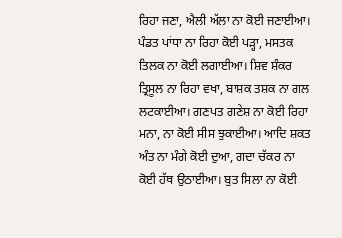ਰਿਹਾ ਜਣਾ, ਐਲੀ ਅੱਲਾ ਨਾ ਕੋਈ ਜਣਾਈਆ। ਪੰਡਤ ਪਾਂਧਾ ਨਾ ਰਿਹਾ ਕੋਈ ਪੜ੍ਹਾ, ਮਸਤਕ ਤਿਲਕ ਨਾ ਕੋਈ ਲਗਾਈਆ। ਸ਼ਿਵ ਸ਼ੰਕਰ ਤ੍ਰਿਸੂਲ ਨਾ ਰਿਹਾ ਵਖਾ, ਬਾਸ਼ਕ ਤਸ਼ਕ ਨਾ ਗਲ ਲਟਕਾਈਆ। ਗਣਪਤ ਗਣੇਸ਼ ਨਾ ਕੋਈ ਰਿਹਾ ਮਨਾ, ਨਾ ਕੋਈ ਸੀਸ ਝੁਕਾਈਆ। ਆਦਿ ਸ਼ਕਤ ਅੰਤ ਨਾ ਮੰਗੇ ਕੋਈ ਦੁਆ, ਗਦਾ ਚੱਕਰ ਨਾ ਕੋਈ ਹੱਥ ਉਠਾਈਆ। ਬੁਤ ਸਿਲਾ ਨਾ ਕੋਈ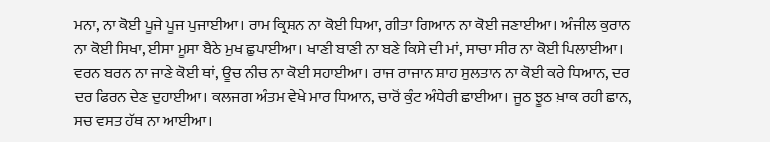ਮਨਾ, ਨਾ ਕੋਈ ਪੂਜੇ ਪੂਜ ਪੁਜਾਈਆ। ਰਾਮ ਕ੍ਰਿਸ਼ਨ ਨਾ ਕੋਈ ਧਿਆ, ਗੀਤਾ ਗਿਆਨ ਨਾ ਕੋਈ ਜਣਾਈਆ। ਅੰਜੀਲ ਕੁਰਾਨ ਨਾ ਕੋਈ ਸਿਖਾ, ਈਸਾ ਮੂਸਾ ਬੈਠੇ ਮੁਖ ਛੁਪਾਈਆ। ਖਾਣੀ ਬਾਣੀ ਨਾ ਬਣੇ ਕਿਸੇ ਦੀ ਮਾਂ, ਸਾਚਾ ਸੀਰ ਨਾ ਕੋਈ ਪਿਲਾਈਆ। ਵਰਨ ਬਰਨ ਨਾ ਜਾਣੇ ਕੋਈ ਥਾਂ, ਊਚ ਨੀਚ ਨਾ ਕੋਈ ਸਹਾਈਆ। ਰਾਜ ਰਾਜਾਨ ਸ਼ਾਹ ਸੁਲਤਾਨ ਨਾ ਕੋਈ ਕਰੇ ਧਿਆਨ, ਦਰ ਦਰ ਫਿਰਨ ਦੇਣ ਦੁਹਾਈਆ। ਕਲਜਗ ਅੰਤਮ ਵੇਖੇ ਮਾਰ ਧਿਆਨ, ਚਾਰੋਂ ਕੁੰਟ ਅੰਧੇਰੀ ਛਾਈਆ। ਜੂਠ ਝੂਠ ਖ਼ਾਕ ਰਹੀ ਛਾਨ, ਸਚ ਵਸਤ ਹੱਥ ਨਾ ਆਈਆ।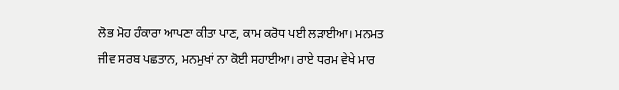ਲੋਭ ਮੋਹ ਹੰਕਾਰਾ ਆਪਣਾ ਕੀਤਾ ਪਾਣ, ਕਾਮ ਕਰੋਧ ਪਈ ਲੜਾਈਆ। ਮਨਮਤ ਜੀਵ ਸਰਬ ਪਛਤਾਨ, ਮਨਮੁਖਾਂ ਨਾ ਕੋਈ ਸਹਾਈਆ। ਰਾਏ ਧਰਮ ਵੇਖੇ ਮਾਰ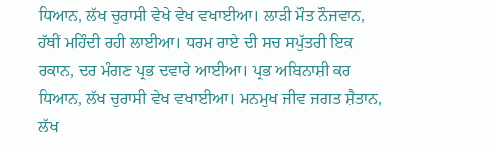ਧਿਆਨ, ਲੱਖ ਚੁਰਾਸੀ ਵੇਖੇ ਵੇਖ ਵਖਾਈਆ। ਲਾੜੀ ਮੌਤ ਨੌਜਵਾਨ, ਹੱਥੀਂ ਮਹਿੰਦੀ ਰਹੀ ਲਾਈਆ। ਧਰਮ ਰਾਏ ਦੀ ਸਚ ਸਪੁੱਤਰੀ ਇਕ ਰਕਾਨ, ਦਰ ਮੰਗਣ ਪ੍ਰਭ ਦਵਾਰੇ ਆਈਆ। ਪ੍ਰਭ ਅਬਿਨਾਸ਼ੀ ਕਰ ਧਿਆਨ, ਲੱਖ ਚੁਰਾਸੀ ਵੇਖ ਵਖਾਈਆ। ਮਨਮੁਖ ਜੀਵ ਜਗਤ ਸ਼ੈਤਾਨ, ਲੱਖ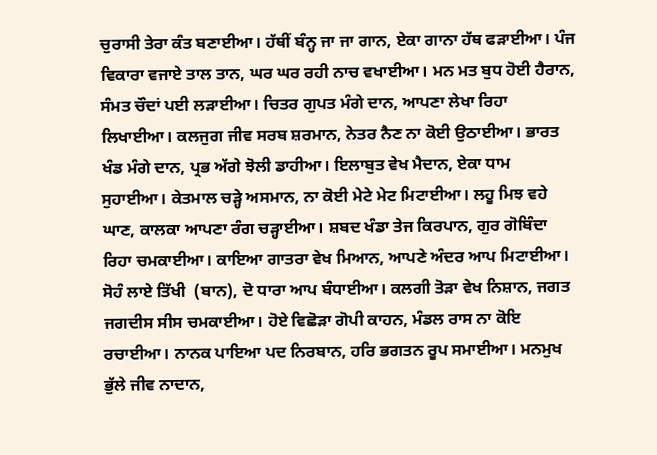ਚੁਰਾਸੀ ਤੇਰਾ ਕੰਤ ਬਣਾਈਆ। ਹੱਥੀਂ ਬੰਨ੍ਹ ਜਾ ਜਾ ਗਾਨ, ਏਕਾ ਗਾਨਾ ਹੱਥ ਫੜਾਈਆ। ਪੰਜ ਵਿਕਾਰਾ ਵਜਾਏ ਤਾਲ ਤਾਨ, ਘਰ ਘਰ ਰਹੀ ਨਾਚ ਵਖਾਈਆ। ਮਨ ਮਤ ਬੁਧ ਹੋਈ ਹੈਰਾਨ, ਸੰਮਤ ਚੌਦਾਂ ਪਈ ਲੜਾਈਆ। ਚਿਤਰ ਗੁਪਤ ਮੰਗੇ ਦਾਨ, ਆਪਣਾ ਲੇਖਾ ਰਿਹਾ ਲਿਖਾਈਆ। ਕਲਜੁਗ ਜੀਵ ਸਰਬ ਸ਼ਰਮਾਨ, ਨੇਤਰ ਨੈਣ ਨਾ ਕੋਈ ਉਠਾਈਆ। ਭਾਰਤ ਖੰਡ ਮੰਗੇ ਦਾਨ, ਪ੍ਰਭ ਅੱਗੇ ਝੋਲੀ ਡਾਹੀਆ। ਇਲਾਬੁਤ ਵੇਖ ਮੈਦਾਨ, ਏਕਾ ਧਾਮ ਸੁਹਾਈਆ। ਕੇਤਮਾਲ ਚੜ੍ਹੇ ਅਸਮਾਨ, ਨਾ ਕੋਈ ਮੇਟੇ ਮੇਟ ਮਿਟਾਈਆ। ਲਹੂ ਮਿਝ ਵਹੇ ਘਾਣ, ਕਾਲਕਾ ਆਪਣਾ ਰੰਗ ਚੜ੍ਹਾਈਆ। ਸ਼ਬਦ ਖੰਡਾ ਤੇਜ ਕਿਰਪਾਨ, ਗੁਰ ਗੋਬਿੰਦਾ ਰਿਹਾ ਚਮਕਾਈਆ। ਕਾਇਆ ਗਾਤਰਾ ਵੇਖ ਮਿਆਨ, ਆਪਣੇ ਅੰਦਰ ਆਪ ਮਿਟਾਈਆ। ਸੋਹੰ ਲਾਏ ਤਿੱਖੀ  (ਬਾਨ), ਦੋ ਧਾਰਾ ਆਪ ਬੰਧਾਈਆ। ਕਲਗੀ ਤੋੜਾ ਵੇਖ ਨਿਸ਼ਾਨ, ਜਗਤ ਜਗਦੀਸ ਸੀਸ ਚਮਕਾਈਆ। ਹੋਏ ਵਿਛੋੜਾ ਗੋਪੀ ਕਾਹਨ, ਮੰਡਲ ਰਾਸ ਨਾ ਕੋਇ ਰਚਾਈਆ। ਨਾਨਕ ਪਾਇਆ ਪਦ ਨਿਰਬਾਨ, ਹਰਿ ਭਗਤਨ ਰੂਪ ਸਮਾਈਆ। ਮਨਮੁਖ ਭੁੱਲੇ ਜੀਵ ਨਾਦਾਨ,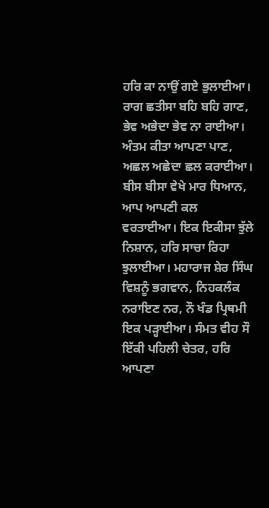ਹਰਿ ਕਾ ਨਾਉਂ ਗਏ ਭੁਲਾਈਆ। ਰਾਗ ਛਤੀਸਾ ਬਹਿ ਬਹਿ ਗਾਣ, ਭੇਵ ਅਭੇਦਾ ਭੇਵ ਨਾ ਰਾਈਆ। ਅੰਤਮ ਕੀਤਾ ਆਪਣਾ ਪਾਣ, ਅਛਲ ਅਛੇਦਾ ਛਲ ਕਰਾਈਆ। ਬੀਸ ਬੀਸਾ ਵੇਖੇ ਮਾਰ ਧਿਆਨ, ਆਪ ਆਪਣੀ ਕਲ ਵਰਤਾਈਆ। ਇਕ ਇਕੀਸਾ ਝੁੱਲੇ ਨਿਸ਼ਾਨ, ਹਰਿ ਸਾਚਾ ਰਿਹਾ ਝੁਲਾਈਆ। ਮਹਾਰਾਜ ਸ਼ੇਰ ਸਿੰਘ ਵਿਸ਼ਨੂੰ ਭਗਵਾਨ, ਨਿਹਕਲੰਕ ਨਰਾਇਣ ਨਰ, ਨੌ ਖੰਡ ਪ੍ਰਿਥਮੀ ਇਕ ਪੜ੍ਹਾਈਆ। ਸੰਮਤ ਵੀਹ ਸੌ ਇੱਕੀ ਪਹਿਲੀ ਚੇਤਰ, ਹਰਿ ਆਪਣਾ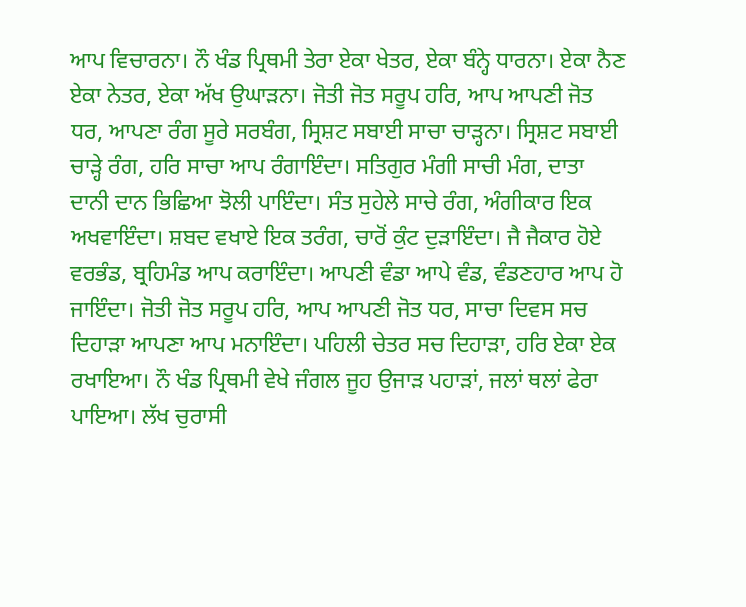ਆਪ ਵਿਚਾਰਨਾ। ਨੌ ਖੰਡ ਪ੍ਰਿਥਮੀ ਤੇਰਾ ਏਕਾ ਖੇਤਰ, ਏਕਾ ਬੰਨ੍ਹੇ ਧਾਰਨਾ। ਏਕਾ ਨੈਣ ਏਕਾ ਨੇਤਰ, ਏਕਾ ਅੱਖ ਉਘਾੜਨਾ। ਜੋਤੀ ਜੋਤ ਸਰੂਪ ਹਰਿ, ਆਪ ਆਪਣੀ ਜੋਤ ਧਰ, ਆਪਣਾ ਰੰਗ ਸੂਰੇ ਸਰਬੰਗ, ਸ੍ਰਿਸ਼ਟ ਸਬਾਈ ਸਾਚਾ ਚਾੜ੍ਹਨਾ। ਸ੍ਰਿਸ਼ਟ ਸਬਾਈ ਚਾੜ੍ਹੇ ਰੰਗ, ਹਰਿ ਸਾਚਾ ਆਪ ਰੰਗਾਇੰਦਾ। ਸਤਿਗੁਰ ਮੰਗੀ ਸਾਚੀ ਮੰਗ, ਦਾਤਾ ਦਾਨੀ ਦਾਨ ਭਿਛਿਆ ਝੋਲੀ ਪਾਇੰਦਾ। ਸੰਤ ਸੁਹੇਲੇ ਸਾਚੇ ਰੰਗ, ਅੰਗੀਕਾਰ ਇਕ ਅਖਵਾਇੰਦਾ। ਸ਼ਬਦ ਵਖਾਏ ਇਕ ਤਰੰਗ, ਚਾਰੋਂ ਕੁੰਟ ਦੁੜਾਇੰਦਾ। ਜੈ ਜੈਕਾਰ ਹੋਏ ਵਰਭੰਡ, ਬ੍ਰਹਿਮੰਡ ਆਪ ਕਰਾਇੰਦਾ। ਆਪਣੀ ਵੰਡਾ ਆਪੇ ਵੰਡ, ਵੰਡਣਹਾਰ ਆਪ ਹੋ ਜਾਇੰਦਾ। ਜੋਤੀ ਜੋਤ ਸਰੂਪ ਹਰਿ, ਆਪ ਆਪਣੀ ਜੋਤ ਧਰ, ਸਾਚਾ ਦਿਵਸ ਸਚ ਦਿਹਾੜਾ ਆਪਣਾ ਆਪ ਮਨਾਇੰਦਾ। ਪਹਿਲੀ ਚੇਤਰ ਸਚ ਦਿਹਾੜਾ, ਹਰਿ ਏਕਾ ਏਕ ਰਖਾਇਆ। ਨੌ ਖੰਡ ਪ੍ਰਿਥਮੀ ਵੇਖੇ ਜੰਗਲ ਜੂਹ ਉਜਾੜ ਪਹਾੜਾਂ, ਜਲਾਂ ਥਲਾਂ ਫੇਰਾ ਪਾਇਆ। ਲੱਖ ਚੁਰਾਸੀ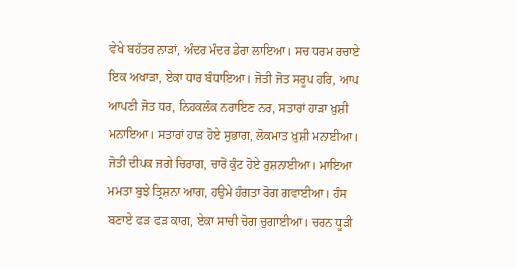ਵੇਖੇ ਬਹੱਤਰ ਨਾੜਾਂ, ਅੰਦਰ ਮੰਦਰ ਡੇਰਾ ਲਾਇਆ। ਸਚ ਧਰਮ ਰਚਾਏ ਇਕ ਅਖਾੜਾ, ਏਕਾ ਧਾਰ ਬੰਧਾਇਆ। ਜੋਤੀ ਜੋਤ ਸਰੂਪ ਹਰਿ, ਆਪ ਆਪਣੀ ਜੋਤ ਧਰ, ਨਿਹਕਲੰਕ ਨਰਾਇਣ ਨਰ, ਸਤਾਰਾਂ ਹਾੜਾ ਖ਼ੁਸ਼ੀ ਮਨਾਇਆ। ਸਤਾਰਾਂ ਹਾੜ ਹੋਏ ਸੁਭਾਗ, ਲੋਕਮਾਤ ਖ਼ੁਸ਼ੀ ਮਨਾਈਆ। ਜੋਤੀ ਦੀਪਕ ਜਗੇ ਚਿਰਾਗ, ਚਾਰੋਂ ਕੁੰਟ ਹੋਏ ਰੁਸ਼ਨਾਈਆ। ਮਾਇਆ ਮਮਤਾ ਬੁਝੇ ਤ੍ਰਿਸ਼ਨਾ ਆਗ, ਹਉਮੇ ਹੰਗਤਾ ਰੋਗ ਗਵਾਈਆ। ਹੰਸ ਬਣਾਏ ਫੜ ਫੜ ਕਾਗ, ਏਕਾ ਸਾਚੀ ਚੋਗ ਚੁਗਾਈਆ। ਚਰਨ ਧੂੜੀ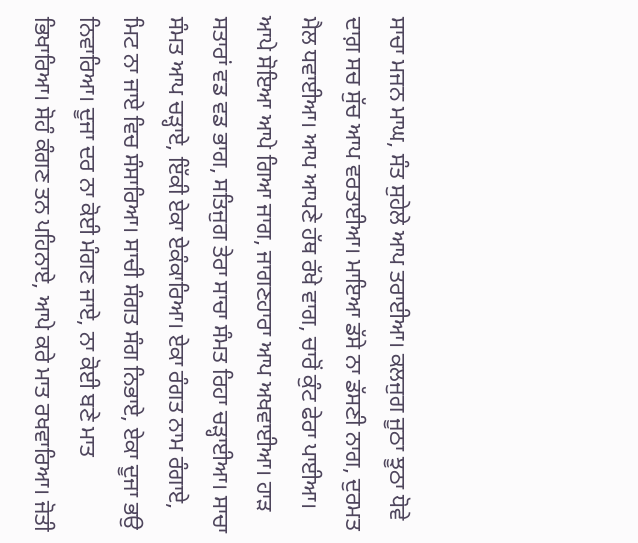ਸਾਚਾ ਮਜਨ ਮਾਘ, ਸੰਤ ਸੁਹੇਲੇ ਆਪ ਤਰਾਈਆ। ਕਲਜੁਗ ਜੂਠਾ ਝੂਠਾ ਧੋਵੇ ਦਾਗ਼ ਸਚ ਸੁੱਚ ਆਪ ਵਰਤਾਈਆ। ਮਾਇਆ ਡੱਸੇ ਨਾ ਡੱਸਣੀ ਨਾਗ, ਦੁਰਮਤ ਮੈਲ ਧਵਾਈਆ। ਆਪ ਆਪਣੇ ਹੱਥ ਰੱਖੇ ਵਾਗ, ਚਾਰੋਂ ਕੁੰਟ ਫੇਰਾ ਪਾਈਆ। ਆਪੇ ਸੋਇਆ ਆਪੇ ਗਿਆ ਜਾਗ, ਜਾਗਣਹਾਰਾ ਆਪ ਅਖਵਾਈਆ। ਹਾੜ ਸਤਾਰਾਂ ਵਡ ਵਡ ਭਾਗ, ਸਤਿਜੁਗ ਤੇਰਾ ਸਾਚਾ ਸੰਮਤ ਰਿਹਾ ਚੜ੍ਹਾਈਆ। ਸਾਚਾ ਸੰਮਤ ਆਪ ਚੜ੍ਹਾਏ, ਇੱਕੀ ਏਕਾ ਏਕੰਕਾਰਿਆ। ਏਕਾ ਰੰਗਤ ਨਾਮ ਰੰਗਾਏ, ਮਿਟ ਨਾ ਜਾਏ ਵਿਚ ਸੰਸਾਰਿਆ। ਸਾਚੀ ਸੰਗਤ ਸੰਗ ਨਿਭਾਏ, ਏਕਾ ਦੂਜਾ ਭਉ ਨਿਵਾਰਿਆ। ਦੂਜਾ ਦਰ ਨਾ ਕੋਈ ਮੰਗਣ ਜਾਏ, ਨਾ ਕੋਈ ਬਣੇ ਮਾਤ ਭਿਖਾਰਿਆ। ਸੋਹੰ ਕੰਗਣ ਤਨ ਪਹਿਨਾਏ, ਆਪੇ ਕਰੇ ਮਾਤ ਰਖਵਾਰਿਆ। ਜੋਤੀ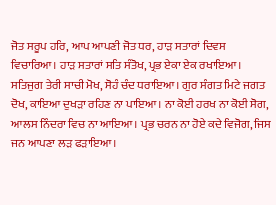ਜੋਤ ਸਰੂਪ ਹਰਿ, ਆਪ ਆਪਣੀ ਜੋਤ ਧਰ, ਹਾੜ ਸਤਾਰਾਂ ਦਿਵਸ ਵਿਚਾਰਿਆ। ਹਾੜ ਸਤਾਰਾਂ ਸਤਿ ਸੰਤੋਖ, ਪ੍ਰਭ ਏਕਾ ਏਕ ਰਖਾਇਆ। ਸਤਿਜੁਗ ਤੇਰੀ ਸਾਚੀ ਮੋਖ, ਸੋਹੰ ਚੰਦ ਧਰਾਇਆ। ਗੁਰ ਸੰਗਤ ਮਿਟੇ ਜਗਤ ਦੋਖ, ਕਾਇਆ ਦੁਖੜਾ ਰਹਿਣ ਨਾ ਪਾਇਆ। ਨਾ ਕੋਈ ਹਰਖ ਨਾ ਕੋਈ ਸੋਗ, ਆਲਸ ਨਿੰਦਰਾ ਵਿਚ ਨਾ ਆਇਆ। ਪ੍ਰਭ ਚਰਨ ਨਾ ਹੋਏ ਕਦੇ ਵਿਜੋਗ, ਜਿਸ ਜਨ ਆਪਣਾ ਲੜ ਫੜਾਇਆ।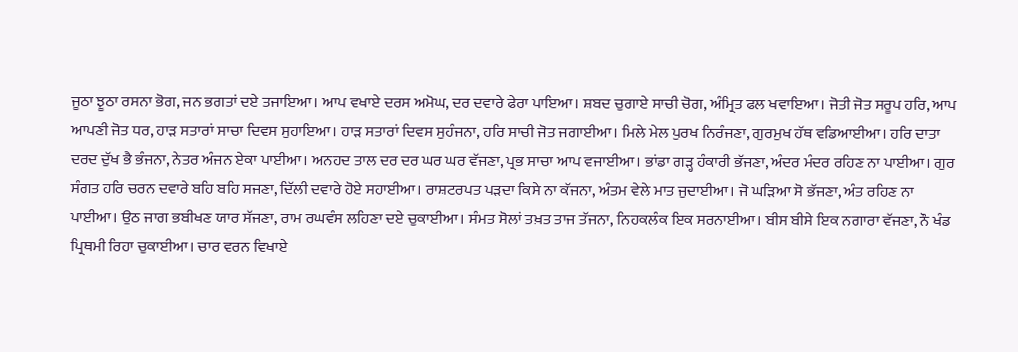ਜੂਠਾ ਝੂਠਾ ਰਸਨਾ ਭੋਗ, ਜਨ ਭਗਤਾਂ ਦਏ ਤਜਾਇਆ। ਆਪ ਵਖਾਏ ਦਰਸ ਅਮੋਘ, ਦਰ ਦਵਾਰੇ ਫੇਰਾ ਪਾਇਆ। ਸ਼ਬਦ ਚੁਗਾਏ ਸਾਚੀ ਚੋਗ, ਅੰਮ੍ਰਿਤ ਫਲ ਖਵਾਇਆ। ਜੋਤੀ ਜੋਤ ਸਰੂਪ ਹਰਿ, ਆਪ ਆਪਣੀ ਜੋਤ ਧਰ, ਹਾੜ ਸਤਾਰਾਂ ਸਾਚਾ ਦਿਵਸ ਸੁਹਾਇਆ। ਹਾੜ ਸਤਾਰਾਂ ਦਿਵਸ ਸੁਹੰਜਨਾ, ਹਰਿ ਸਾਚੀ ਜੋਤ ਜਗਾਈਆ। ਮਿਲੇ ਮੇਲ ਪੁਰਖ ਨਿਰੰਜਣਾ, ਗੁਰਮੁਖ ਹੱਥ ਵਡਿਆਈਆ। ਹਰਿ ਦਾਤਾ ਦਰਦ ਦੁੱਖ ਭੈ ਭੰਜਨਾ, ਨੇਤਰ ਅੰਜਨ ਏਕਾ ਪਾਈਆ। ਅਨਹਦ ਤਾਲ ਦਰ ਦਰ ਘਰ ਘਰ ਵੱਜਣਾ, ਪ੍ਰਭ ਸਾਚਾ ਆਪ ਵਜਾਈਆ। ਭਾਂਡਾ ਗੜ੍ਹ ਹੰਕਾਰੀ ਭੱਜਣਾ, ਅੰਦਰ ਮੰਦਰ ਰਹਿਣ ਨਾ ਪਾਈਆ। ਗੁਰ ਸੰਗਤ ਹਰਿ ਚਰਨ ਦਵਾਰੇ ਬਹਿ ਬਹਿ ਸਜਣਾ, ਦਿੱਲੀ ਦਵਾਰੇ ਹੋਏ ਸਹਾਈਆ। ਰਾਸ਼ਟਰਪਤ ਪੜਦਾ ਕਿਸੇ ਨਾ ਕੱਜਨਾ, ਅੰਤਮ ਵੇਲੇ ਮਾਤ ਜੁਦਾਈਆ। ਜੋ ਘੜਿਆ ਸੋ ਭੱਜਣਾ, ਅੰਤ ਰਹਿਣ ਨਾ ਪਾਈਆ। ਉਠ ਜਾਗ ਭਬੀਖਣ ਯਾਰ ਸੱਜਣਾ, ਰਾਮ ਰਘਵੰਸ ਲਹਿਣਾ ਦਏ ਚੁਕਾਈਆ। ਸੰਮਤ ਸੋਲਾਂ ਤਖ਼ਤ ਤਾਜ ਤੱਜਨਾ, ਨਿਹਕਲੰਕ ਇਕ ਸਰਨਾਈਆ। ਬੀਸ ਬੀਸੇ ਇਕ ਨਗਾਰਾ ਵੱਜਣਾ, ਨੌ ਖੰਡ ਪ੍ਰਿਥਮੀ ਰਿਹਾ ਚੁਕਾਈਆ। ਚਾਰ ਵਰਨ ਵਿਖਾਏ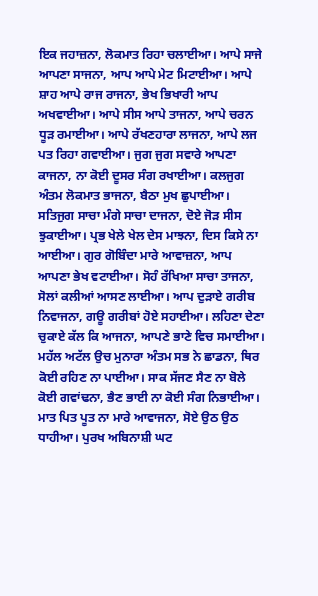ਇਕ ਜਹਾਜ਼ਨਾ, ਲੋਕਮਾਤ ਰਿਹਾ ਚਲਾਈਆ। ਆਪੇ ਸਾਜੇ ਆਪਣਾ ਸਾਜਨਾ, ਆਪ ਆਪੇ ਮੇਟ ਮਿਟਾਈਆ। ਆਪੇ ਸ਼ਾਹ ਆਪੇ ਰਾਜ ਰਾਜਨਾ, ਭੇਖ ਭਿਖਾਰੀ ਆਪ ਅਖਵਾਈਆ। ਆਪੇ ਸੀਸ ਆਪੇ ਤਾਜਨਾ, ਆਪੇ ਚਰਨ ਧੂੜ ਰਮਾਈਆ। ਆਪੇ ਰੱਖਣਹਾਰਾ ਲਾਜਨਾ, ਆਪੇ ਲਜ ਪਤ ਰਿਹਾ ਗਵਾਈਆ। ਜੁਗ ਜੁਗ ਸਵਾਰੇ ਆਪਣਾ ਕਾਜਨਾ, ਨਾ ਕੋਈ ਦੂਸਰ ਸੰਗ ਰਖਾਈਆ। ਕਲਜੁਗ ਅੰਤਮ ਲੋਕਮਾਤ ਭਾਜਨਾ, ਬੈਠਾ ਮੁਖ ਛੁਪਾਈਆ। ਸਤਿਜੁਗ ਸਾਚਾ ਮੰਗੇ ਸਾਚਾ ਦਾਜਨਾ, ਦੋਏ ਜੋੜ ਸੀਸ ਝੁਕਾਈਆ। ਪ੍ਰਭ ਖੇਲੇ ਖੇਲ ਦੇਸ ਮਾਝਨਾ, ਦਿਸ ਕਿਸੇ ਨਾ ਆਈਆ। ਗੁਰ ਗੋਬਿੰਦਾ ਮਾਰੇ ਆਵਾਜ਼ਨਾ, ਆਪ ਆਪਣਾ ਭੇਖ ਵਟਾਈਆ। ਸੋਹੰ ਰੱਖਿਆ ਸਾਚਾ ਤਾਜਨਾ, ਸੋਲਾਂ ਕਲੀਆਂ ਆਸਣ ਲਾਈਆ। ਆਪ ਦੁੜਾਏ ਗਰੀਬ ਨਿਵਾਜਨਾ, ਗਊ ਗਰੀਬਾਂ ਹੋਏ ਸਹਾਈਆ। ਲਹਿਣਾ ਦੇਣਾ ਚੁਕਾਏ ਕੱਲ ਕਿ ਆਜਨਾ, ਆਪਣੇ ਭਾਣੇ ਵਿਚ ਸਮਾਈਆ। ਮਹੱਲ ਅਟੱਲ ਉਚ ਮੁਨਾਰਾ ਅੰਤਮ ਸਭ ਨੇ ਛਾਡਨਾ, ਥਿਰ ਕੋਈ ਰਹਿਣ ਨਾ ਪਾਈਆ। ਸਾਕ ਸੱਜਣ ਸੈਣ ਨਾ ਬੋਲੇ ਕੋਈ ਗਵਾਂਢਨਾ, ਭੈਣ ਭਾਈ ਨਾ ਕੋਈ ਸੰਗ ਨਿਭਾਈਆ। ਮਾਤ ਪਿਤ ਪੂਤ ਨਾ ਮਾਰੇ ਆਵਾਜਨਾ, ਸੋਏ ਉਠ ਉਠ ਧਾਹੀਆ। ਪੁਰਖ ਅਬਿਨਾਸ਼ੀ ਘਟ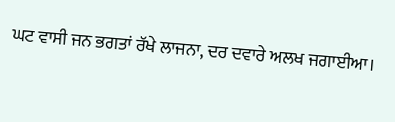ਘਟ ਵਾਸੀ ਜਨ ਭਗਤਾਂ ਰੱਖੇ ਲਾਜਨਾ, ਦਰ ਦਵਾਰੇ ਅਲਖ ਜਗਾਈਆ।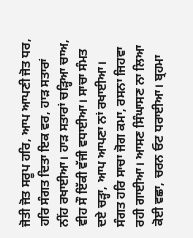ਜੋਤੀ ਜੋਤ ਸਰੂਪ ਹਰਿ, ਆਪ ਆਪਣੀ ਜੋਤ ਧਰ, ਹਰਿ ਸੰਗਤ ਦਿਤਾ ਇਕ ਵਰ, ਹਾੜ ਸਤਾਰਾਂ ਨੀਂਹ ਰਖਾਈਆ। ਹਾੜ ਸਤਾਰਾਂ ਚੜ੍ਹਿਆ ਚਾਅ, ਵੀਹ ਸੌ ਇੱਕੀ ਵੱਜੀ ਵਧਾਈਆ। ਸਾਚਾ ਸੰਮਤ ਦਏ ਚੜ੍ਹਾ, ਆਪ ਆਪਣਾ ਨਾਂ ਰਖਾਈਆ। ਸੰਗਤ ਹਰਿ ਸਾਚਾ ਜੋਗ ਕਮਾ, ਰਸਨਾ ਜਿਹਵਾ ਰਹੀ ਗਾਈਆ। ਆਸਣ ਸਿੰਘਾਸਣ ਨਾ ਲਿਆ ਕੋਈ ਵਛਾ, ਚਰਨ ਓਟ ਧਰਾਈਆ। ਬ੍ਰਹਮਾ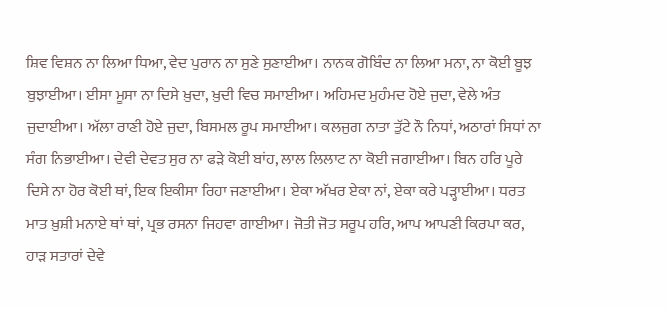ਸ਼ਿਵ ਵਿਸ਼ਨ ਨਾ ਲਿਆ ਧਿਆ, ਵੇਦ ਪੁਰਾਨ ਨਾ ਸੁਣੇ ਸੁਣਾਈਆ। ਨਾਨਕ ਗੋਬਿੰਦ ਨਾ ਲਿਆ ਮਨਾ, ਨਾ ਕੋਈ ਬੂਝ ਬੁਝਾਈਆ। ਈਸਾ ਮੂਸਾ ਨਾ ਦਿਸੇ ਖ਼ੁਦਾ, ਖ਼ੁਦੀ ਵਿਚ ਸਮਾਈਆ। ਅਹਿਮਦ ਮੁਹੰਮਦ ਹੋਏ ਜੁਦਾ, ਵੇਲੇ ਅੰਤ ਜੁਦਾਈਆ। ਅੱਲਾ ਰਾਣੀ ਹੋਏ ਜੁਦਾ, ਬਿਸਮਲ ਰੂਪ ਸਮਾਈਆ। ਕਲਜੁਗ ਨਾਤਾ ਤੁੱਟੇ ਨੌ ਨਿਧਾਂ, ਅਠਾਰਾਂ ਸਿਧਾਂ ਨਾ ਸੰਗ ਨਿਭਾਈਆ। ਦੇਵੀ ਦੇਵਤ ਸੁਰ ਨਾ ਫੜੇ ਕੋਈ ਬਾਂਹ, ਲਾਲ ਲਿਲਾਟ ਨਾ ਕੋਈ ਜਗਾਈਆ। ਬਿਨ ਹਰਿ ਪੂਰੇ ਦਿਸੇ ਨਾ ਹੋਰ ਕੋਈ ਥਾਂ, ਇਕ ਇਕੀਸਾ ਰਿਹਾ ਜਣਾਈਆ। ਏਕਾ ਅੱਖਰ ਏਕਾ ਨਾਂ, ਏਕਾ ਕਰੇ ਪੜ੍ਹਾਈਆ। ਧਰਤ ਮਾਤ ਖ਼ੁਸ਼ੀ ਮਨਾਏ ਥਾਂ ਥਾਂ, ਪ੍ਰਭ ਰਸਨਾ ਜਿਹਵਾ ਗਾਈਆ। ਜੋਤੀ ਜੋਤ ਸਰੂਪ ਹਰਿ, ਆਪ ਆਪਣੀ ਕਿਰਪਾ ਕਰ, ਹਾੜ ਸਤਾਰਾਂ ਦੇਵੇ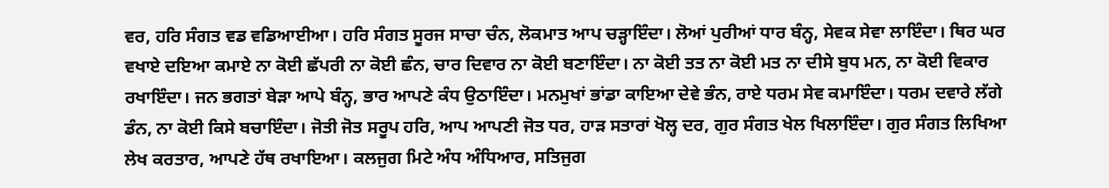ਵਰ, ਹਰਿ ਸੰਗਤ ਵਡ ਵਡਿਆਈਆ। ਹਰਿ ਸੰਗਤ ਸੂਰਜ ਸਾਚਾ ਚੰਨ, ਲੋਕਮਾਤ ਆਪ ਚੜ੍ਹਾਇੰਦਾ। ਲੋਆਂ ਪੁਰੀਆਂ ਧਾਰ ਬੰਨ੍ਹ, ਸੇਵਕ ਸੇਵਾ ਲਾਇੰਦਾ। ਥਿਰ ਘਰ ਵਖਾਏ ਦਇਆ ਕਮਾਏ ਨਾ ਕੋਈ ਛੱਪਰੀ ਨਾ ਕੋਈ ਛੰਨ, ਚਾਰ ਦਿਵਾਰ ਨਾ ਕੋਈ ਬਣਾਇੰਦਾ। ਨਾ ਕੋਈ ਤਤ ਨਾ ਕੋਈ ਮਤ ਨਾ ਦੀਸੇ ਬੁਧ ਮਨ, ਨਾ ਕੋਈ ਵਿਕਾਰ ਰਖਾਇੰਦਾ। ਜਨ ਭਗਤਾਂ ਬੇੜਾ ਆਪੇ ਬੰਨ੍ਹ, ਭਾਰ ਆਪਣੇ ਕੰਧ ਉਠਾਇੰਦਾ। ਮਨਮੁਖਾਂ ਭਾਂਡਾ ਕਾਇਆ ਦੇਵੇ ਭੰਨ, ਰਾਏ ਧਰਮ ਸੇਵ ਕਮਾਇੰਦਾ। ਧਰਮ ਦਵਾਰੇ ਲੱਗੇ ਡੰਨ, ਨਾ ਕੋਈ ਕਿਸੇ ਬਚਾਇੰਦਾ। ਜੋਤੀ ਜੋਤ ਸਰੂਪ ਹਰਿ, ਆਪ ਆਪਣੀ ਜੋਤ ਧਰ, ਹਾੜ ਸਤਾਰਾਂ ਖੋਲ੍ਹ ਦਰ, ਗੁਰ ਸੰਗਤ ਖੇਲ ਖਿਲਾਇੰਦਾ। ਗੁਰ ਸੰਗਤ ਲਿਖਿਆ ਲੇਖ ਕਰਤਾਰ, ਆਪਣੇ ਹੱਥ ਰਖਾਇਆ। ਕਲਜੁਗ ਮਿਟੇ ਅੰਧ ਅੰਧਿਆਰ, ਸਤਿਜੁਗ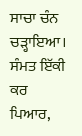ਸਾਚਾ ਚੰਨ ਚੜ੍ਹਾਇਆ। ਸੰਮਤ ਇੱਕੀ ਕਰ ਪਿਆਰ,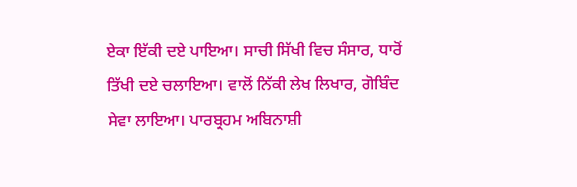ਏਕਾ ਇੱਕੀ ਦਏ ਪਾਇਆ। ਸਾਚੀ ਸਿੱਖੀ ਵਿਚ ਸੰਸਾਰ, ਧਾਰੋਂ ਤਿੱਖੀ ਦਏ ਚਲਾਇਆ। ਵਾਲੋਂ ਨਿੱਕੀ ਲੇਖ ਲਿਖਾਰ, ਗੋਬਿੰਦ ਸੇਵਾ ਲਾਇਆ। ਪਾਰਬ੍ਰਹਮ ਅਬਿਨਾਸ਼ੀ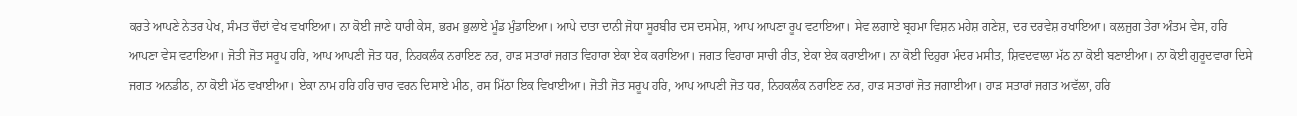ਕਰਤੇ ਆਪਣੇ ਨੇਤਰ ਪੇਖ, ਸੰਮਤ ਚੌਦਾਂ ਵੇਖ ਵਖਾਇਆ। ਨਾ ਕੋਈ ਜਾਣੇ ਧਾਰੀ ਕੇਸ, ਭਰਮ ਭੁਲਾਏ ਮੂੰਡ ਮੁੰਡਾਇਆ। ਆਪੇ ਦਾਤਾ ਦਾਨੀ ਜੋਧਾ ਸੂਰਬੀਰ ਦਸ ਦਸਮੇਸ਼, ਆਪ ਆਪਣਾ ਰੂਪ ਵਟਾਇਆ। ਸੇਵ ਲਗਾਏ ਬ੍ਰਹਮਾ ਵਿਸ਼ਨ ਮਹੇਸ਼ ਗਣੇਸ਼, ਦਰ ਦਰਵੇਸ਼ ਰਖਾਇਆ। ਕਲਜੁਗ ਤੇਰਾ ਅੰਤਮ ਵੇਸ, ਹਰਿ ਆਪਣਾ ਵੇਸ ਵਟਾਇਆ। ਜੋਤੀ ਜੋਤ ਸਰੂਪ ਹਰਿ, ਆਪ ਆਪਣੀ ਜੋਤ ਧਰ, ਨਿਹਕਲੰਕ ਨਰਾਇਣ ਨਰ, ਹਾੜ ਸਤਾਰਾਂ ਜਗਤ ਵਿਹਾਰਾ ਏਕਾ ਏਕ ਕਰਾਇਆ। ਜਗਤ ਵਿਹਾਰਾ ਸਾਚੀ ਰੀਤ, ਏਕਾ ਏਕ ਕਰਾਈਆ। ਨਾ ਕੋਈ ਦਿਹੁਰਾ ਮੰਦਰ ਮਸੀਤ, ਸ਼ਿਵਦਵਾਲਾ ਮੱਠ ਨਾ ਕੋਈ ਬਣਾਈਆ। ਨਾ ਕੋਈ ਗੁਰੂਦਵਾਰਾ ਦਿਸੇ ਜਗਤ ਅਨਡੀਠ, ਨਾ ਕੋਈ ਮੱਠ ਵਖਾਈਆ। ਏਕਾ ਨਾਮ ਹਰਿ ਹਰਿ ਚਾਰ ਵਰਨ ਦਿਸਾਏ ਮੀਠ, ਰਸ ਮਿੱਠਾ ਇਕ ਵਿਖਾਈਆ। ਜੋਤੀ ਜੋਤ ਸਰੂਪ ਹਰਿ, ਆਪ ਆਪਣੀ ਜੋਤ ਧਰ, ਨਿਹਕਲੰਕ ਨਰਾਇਣ ਨਰ, ਹਾੜ ਸਤਾਰਾਂ ਜੋਤ ਜਗਾਈਆ। ਹਾੜ ਸਤਾਰਾਂ ਜਗਤ ਅਵੱਲਾ, ਹਰਿ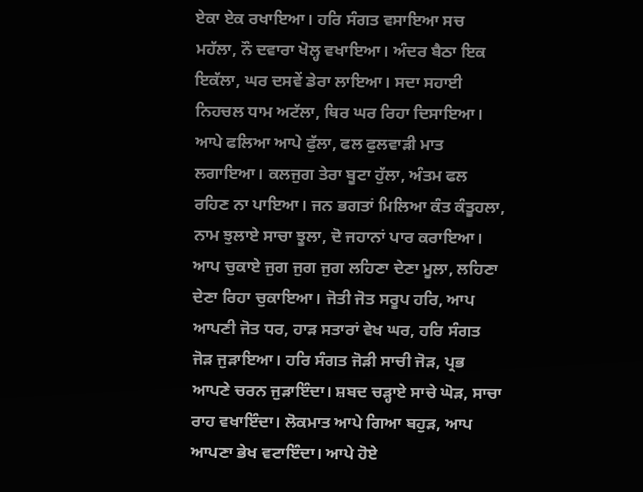ਏਕਾ ਏਕ ਰਖਾਇਆ। ਹਰਿ ਸੰਗਤ ਵਸਾਇਆ ਸਚ ਮਹੱਲਾ, ਨੌ ਦਵਾਰਾ ਖੋਲ੍ਹ ਵਖਾਇਆ। ਅੰਦਰ ਬੈਠਾ ਇਕ ਇਕੱਲਾ, ਘਰ ਦਸਵੇਂ ਡੇਰਾ ਲਾਇਆ। ਸਦਾ ਸਹਾਈ ਨਿਹਚਲ ਧਾਮ ਅਟੱਲਾ, ਥਿਰ ਘਰ ਰਿਹਾ ਦਿਸਾਇਆ। ਆਪੇ ਫਲਿਆ ਆਪੇ ਫੁੱਲਾ, ਫਲ ਫੁਲਵਾੜੀ ਮਾਤ ਲਗਾਇਆ। ਕਲਜੁਗ ਤੇਰਾ ਬੂਟਾ ਹੁੱਲਾ, ਅੰਤਮ ਫਲ ਰਹਿਣ ਨਾ ਪਾਇਆ। ਜਨ ਭਗਤਾਂ ਮਿਲਿਆ ਕੰਤ ਕੰਤੂਹਲਾ, ਨਾਮ ਝੁਲਾਏ ਸਾਚਾ ਝੂਲਾ, ਦੋ ਜਹਾਨਾਂ ਪਾਰ ਕਰਾਇਆ। ਆਪ ਚੁਕਾਏ ਜੁਗ ਜੁਗ ਜੁਗ ਲਹਿਣਾ ਦੇਣਾ ਮੂਲਾ, ਲਹਿਣਾ ਦੇਣਾ ਰਿਹਾ ਚੁਕਾਇਆ। ਜੋਤੀ ਜੋਤ ਸਰੂਪ ਹਰਿ, ਆਪ ਆਪਣੀ ਜੋਤ ਧਰ, ਹਾੜ ਸਤਾਰਾਂ ਵੇਖ ਘਰ, ਹਰਿ ਸੰਗਤ ਜੋੜ ਜੁੜਾਇਆ। ਹਰਿ ਸੰਗਤ ਜੋੜੀ ਸਾਚੀ ਜੋੜ, ਪ੍ਰਭ ਆਪਣੇ ਚਰਨ ਜੁੜਾਇੰਦਾ। ਸ਼ਬਦ ਚੜ੍ਹਾਏ ਸਾਚੇ ਘੋੜ, ਸਾਚਾ ਰਾਹ ਵਖਾਇੰਦਾ। ਲੋਕਮਾਤ ਆਪੇ ਗਿਆ ਬਹੁੜ, ਆਪ ਆਪਣਾ ਭੇਖ ਵਟਾਇੰਦਾ। ਆਪੇ ਹੋਏ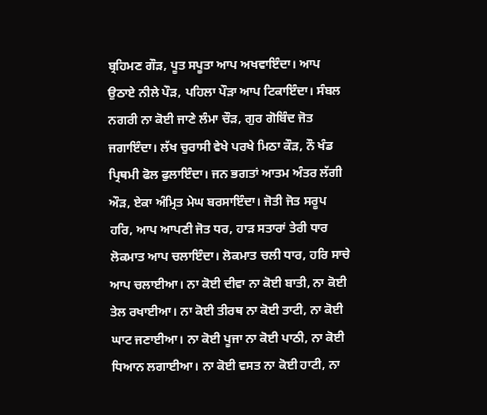ਬ੍ਰਹਿਮਣ ਗੌੜ, ਪੂਤ ਸਪੂਤਾ ਆਪ ਅਖਵਾਇੰਦਾ। ਆਪ ਉਠਾਏ ਨੀਲੇ ਪੌੜ, ਪਹਿਲਾ ਪੌੜਾ ਆਪ ਟਿਕਾਇੰਦਾ। ਸੰਬਲ ਨਗਰੀ ਨਾ ਕੋਈ ਜਾਣੇ ਲੰਮਾ ਚੌੜ, ਗੁਰ ਗੋਬਿੰਦ ਜੋਤ ਜਗਾਇੰਦਾ। ਲੱਖ ਚੁਰਾਸੀ ਵੇਖੇ ਪਰਖੇ ਮਿਠਾ ਕੌੜ, ਨੌ ਖੰਡ ਪ੍ਰਿਥਮੀ ਫੋਲ ਫੁਲਾਇੰਦਾ। ਜਨ ਭਗਤਾਂ ਆਤਮ ਅੰਤਰ ਲੱਗੀ ਔੜ, ਏਕਾ ਅੰਮ੍ਰਿਤ ਮੇਘ ਬਰਸਾਇੰਦਾ। ਜੋਤੀ ਜੋਤ ਸਰੂਪ ਹਰਿ, ਆਪ ਆਪਣੀ ਜੋਤ ਧਰ, ਹਾੜ ਸਤਾਰਾਂ ਤੇਰੀ ਧਾਰ ਲੋਕਮਾਤ ਆਪ ਚਲਾਇੰਦਾ। ਲੋਕਮਾਤ ਚਲੀ ਧਾਰ, ਹਰਿ ਸਾਚੇ ਆਪ ਚਲਾਈਆ। ਨਾ ਕੋਈ ਦੀਵਾ ਨਾ ਕੋਈ ਬਾਤੀ, ਨਾ ਕੋਈ ਤੇਲ ਰਖਾਈਆ। ਨਾ ਕੋਈ ਤੀਰਥ ਨਾ ਕੋਈ ਤਾਟੀ, ਨਾ ਕੋਈ ਘਾਟ ਜਣਾਈਆ। ਨਾ ਕੋਈ ਪੂਜਾ ਨਾ ਕੋਈ ਪਾਠੀ, ਨਾ ਕੋਈ ਧਿਆਨ ਲਗਾਈਆ। ਨਾ ਕੋਈ ਵਸਤ ਨਾ ਕੋਈ ਹਾਟੀ, ਨਾ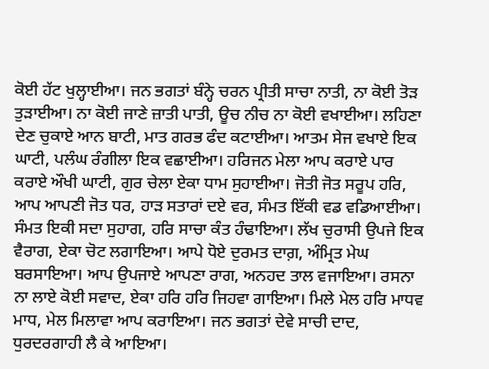ਕੋਈ ਹੱਟ ਖੁਲ੍ਹਾਈਆ। ਜਨ ਭਗਤਾਂ ਬੰਨ੍ਹੇ ਚਰਨ ਪ੍ਰੀਤੀ ਸਾਚਾ ਨਾਤੀ, ਨਾ ਕੋਈ ਤੋੜ ਤੁੜਾਈਆ। ਨਾ ਕੋਈ ਜਾਣੇ ਜ਼ਾਤੀ ਪਾਤੀ, ਊਚ ਨੀਚ ਨਾ ਕੋਈ ਵਖਾਈਆ। ਲਹਿਣਾ ਦੇਣ ਚੁਕਾਏ ਆਨ ਬਾਟੀ, ਮਾਤ ਗਰਭ ਫੰਦ ਕਟਾਈਆ। ਆਤਮ ਸੇਜ ਵਖਾਏ ਇਕ ਘਾਟੀ, ਪਲੰਘ ਰੰਗੀਲਾ ਇਕ ਵਛਾਈਆ। ਹਰਿਜਨ ਮੇਲਾ ਆਪ ਕਰਾਏ ਪਾਰ ਕਰਾਏ ਔਖੀ ਘਾਟੀ, ਗੁਰ ਚੇਲਾ ਏਕਾ ਧਾਮ ਸੁਹਾਈਆ। ਜੋਤੀ ਜੋਤ ਸਰੂਪ ਹਰਿ, ਆਪ ਆਪਣੀ ਜੋਤ ਧਰ, ਹਾੜ ਸਤਾਰਾਂ ਦਏ ਵਰ, ਸੰਮਤ ਇੱਕੀ ਵਡ ਵਡਿਆਈਆ। ਸੰਮਤ ਇਕੀ ਸਦਾ ਸੁਹਾਗ, ਹਰਿ ਸਾਚਾ ਕੰਤ ਹੰਢਾਇਆ। ਲੱਖ ਚੁਰਾਸੀ ਉਪਜੇ ਇਕ ਵੈਰਾਗ, ਏਕਾ ਚੋਟ ਲਗਾਇਆ। ਆਪੇ ਧੋਏ ਦੁਰਮਤ ਦਾਗ਼, ਅੰਮ੍ਰਿਤ ਮੇਘ ਬਰਸਾਇਆ। ਆਪ ਉਪਜਾਏ ਆਪਣਾ ਰਾਗ, ਅਨਹਦ ਤਾਲ ਵਜਾਇਆ। ਰਸਨਾ ਨਾ ਲਾਏ ਕੋਈ ਸਵਾਦ, ਏਕਾ ਹਰਿ ਹਰਿ ਜਿਹਵਾ ਗਾਇਆ। ਮਿਲੇ ਮੇਲ ਹਰਿ ਮਾਧਵ ਮਾਧ, ਮੇਲ ਮਿਲਾਵਾ ਆਪ ਕਰਾਇਆ। ਜਨ ਭਗਤਾਂ ਦੇਵੇ ਸਾਚੀ ਦਾਦ, ਧੁਰਦਰਗਾਹੀ ਲੈ ਕੇ ਆਇਆ।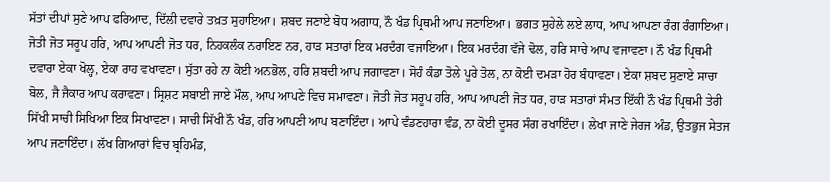ਸੱਤਾਂ ਦੀਪਾਂ ਸੁਣੇ ਆਪ ਫਰਿਆਦ, ਦਿੱਲੀ ਦਵਾਰੇ ਤਖ਼ਤ ਸੁਹਾਇਆ। ਸ਼ਬਦ ਜਣਾਏ ਬੋਧ ਅਗਾਧ, ਨੌ ਖੰਡ ਪ੍ਰਿਥਮੀ ਆਪ ਜਣਾਇਆ। ਭਗਤ ਸੁਹੇਲੇ ਲਏ ਲਾਧ, ਆਪ ਆਪਣਾ ਰੰਗ ਰੰਗਾਇਆ। ਜੋਤੀ ਜੋਤ ਸਰੂਪ ਹਰਿ, ਆਪ ਆਪਣੀ ਜੋਤ ਧਰ, ਨਿਹਕਲੰਕ ਨਰਾਇਣ ਨਰ, ਹਾੜ ਸਤਾਰਾਂ ਇਕ ਮਰਦੰਗ ਵਜਾਇਆ। ਇਕ ਮਰਦੰਗ ਵੱਜੇ ਢੋਲ, ਹਰਿ ਸਾਚੇ ਆਪ ਵਜਾਵਣਾ। ਨੌ ਖੰਡ ਪ੍ਰਿਥਮੀ ਦਵਾਰਾ ਏਕਾ ਖੋਲ੍ਹ, ਏਕਾ ਰਾਹ ਵਖਾਵਣਾ। ਸੁੱਤਾ ਰਹੇ ਨਾ ਕੋਈ ਅਨਭੋਲ, ਹਰਿ ਸ਼ਬਦੀ ਆਪ ਜਗਾਵਣਾ। ਸੋਹੰ ਕੰਡਾ ਤੋਲੇ ਪੂਰੇ ਤੋਲ, ਨਾ ਕੋਈ ਦਮੜਾ ਹੋਰ ਬੰਧਾਵਣਾ। ਏਕਾ ਸ਼ਬਦ ਸੁਣਾਏ ਸਾਚਾ ਬੋਲ, ਜੈ ਜੈਕਾਰ ਆਪ ਕਰਾਵਣਾ। ਸ੍ਰਿਸ਼ਟ ਸਬਾਈ ਜਾਏ ਮੌਲ, ਆਪ ਆਪਣੇ ਵਿਚ ਸਮਾਵਣਾ। ਜੋਤੀ ਜੋਤ ਸਰੂਪ ਹਰਿ, ਆਪ ਆਪਣੀ ਜੋਤ ਧਰ, ਹਾੜ ਸਤਾਰਾਂ ਸੰਮਤ ਇੱਕੀ ਨੌ ਖੰਡ ਪ੍ਰਿਥਮੀ ਤੇਰੀ ਸਿੱਖੀ ਸਾਚੀ ਸਿਖਿਆ ਇਕ ਸਿਖਾਵਣਾ। ਸਾਚੀ ਸਿੱਖੀ ਨੌ ਖੰਡ, ਹਰਿ ਆਪਣੀ ਆਪ ਬਣਾਇੰਦਾ। ਆਪੇ ਵੰਡਣਹਾਰਾ ਵੰਡ, ਨਾ ਕੋਈ ਦੂਸਰ ਸੰਗ ਰਖਾਇੰਦਾ। ਲੇਖਾ ਜਾਣੇ ਜੇਰਜ ਅੰਡ, ਉਤਭੁਜ ਸੇਤਜ ਆਪ ਜਣਾਇੰਦਾ। ਲੱਖ ਗਿਆਰਾਂ ਵਿਚ ਬ੍ਰਹਿਮੰਡ,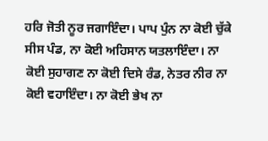ਹਰਿ ਜੋਤੀ ਨੂਰ ਜਗਾਇੰਦਾ। ਪਾਪ ਪੁੰਨ ਨਾ ਕੋਈ ਚੁੱਕੇ ਸੀਸ ਪੰਡ, ਨਾ ਕੋਈ ਅਹਿਸਾਨ ਯਤਲਾਇੰਦਾ। ਨਾ ਕੋਈ ਸੁਹਾਗਣ ਨਾ ਕੋਈ ਦਿਸੇ ਰੰਡ, ਨੇਤਰ ਨੀਰ ਨਾ ਕੋਈ ਵਹਾਇੰਦਾ। ਨਾ ਕੋਈ ਭੇਖ ਨਾ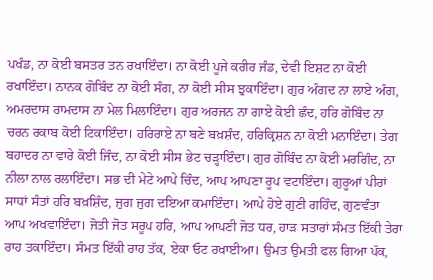ਪਖੰਡ, ਨਾ ਕੋਈ ਬਸਤਰ ਤਨ ਰਖਾਇੰਦਾ। ਨਾ ਕੋਈ ਪੂਜੇ ਕਰੀਰ ਜੰਡ, ਦੇਵੀ ਇਸ਼ਟ ਨਾ ਕੋਈ ਰਖਾਇੰਦਾ। ਨਾਨਕ ਗੋਬਿੰਦ ਨਾ ਕੋਈ ਸੰਗ, ਨਾ ਕੋਈ ਸੀਸ ਝੁਕਾਇੰਦਾ। ਗੁਰ ਅੰਗਦ ਨਾ ਲਾਏ ਅੰਗ, ਅਮਰਦਾਸ ਰਾਮਦਾਸ ਨਾ ਮੇਲ ਮਿਲਾਇੰਦਾ। ਗੁਰ ਅਰਜਨ ਨਾ ਗਾਏ ਕੋਈ ਛੰਦ, ਹਰਿ ਗੋਬਿੰਦ ਨਾ ਚਰਨ ਰਕਾਬ ਕੋਈ ਟਿਕਾਇੰਦਾ। ਹਰਿਰਾਏ ਨਾ ਬਣੇ ਬਖ਼ਸ਼ੰਦ, ਹਰਿਕ੍ਰਿਸ਼ਨ ਨਾ ਕੋਈ ਮਨਾਇੰਦਾ। ਤੇਗ ਬਹਾਦਰ ਨਾ ਵਾਰੇ ਕੋਈ ਜਿੰਦ, ਨਾ ਕੋਈ ਸੀਸ ਭੇਟ ਚੜ੍ਹਾਇੰਦਾ। ਗੁਰ ਗੋਬਿੰਦ ਨਾ ਕੋਈ ਮਰਗਿੰਦ, ਨਾ ਨੀਲਾ ਨਾਲ ਰਲਾਇੰਦਾ। ਸਭ ਦੀ ਮੇਟੇ ਆਪੇ ਚਿੰਦ, ਆਪ ਆਪਣਾ ਰੂਪ ਵਟਾਇੰਦਾ। ਗੁਰੂਆਂ ਪੀਰਾਂ ਸਾਧਾਂ ਸੰਤਾਂ ਹਰਿ ਬਖ਼ਸ਼ਿੰਦ, ਜੁਗ ਜੁਗ ਦਇਆ ਕਮਾਇੰਦਾ। ਆਪੇ ਹੋਏ ਗੁਣੀ ਗਹਿੰਦ, ਗੁਣਵੰਤਾ ਆਪ ਅਖਵਾਇੰਦਾ। ਜੋਤੀ ਜੋਤ ਸਰੂਪ ਹਰਿ, ਆਪ ਆਪਣੀ ਜੋਤ ਧਰ, ਹਾੜ ਸਤਾਰਾਂ ਸੰਮਤ ਇੱਕੀ ਤੇਰਾ ਰਾਹ ਤਕਾਇੰਦਾ। ਸੰਮਤ ਇੱਕੀ ਰਾਹ ਤੱਕ, ਏਕਾ ਓਟ ਰਖਾਈਆ। ਉਮਤ ਉਮਤੀ ਫਲ ਗਿਆ ਪੱਕ,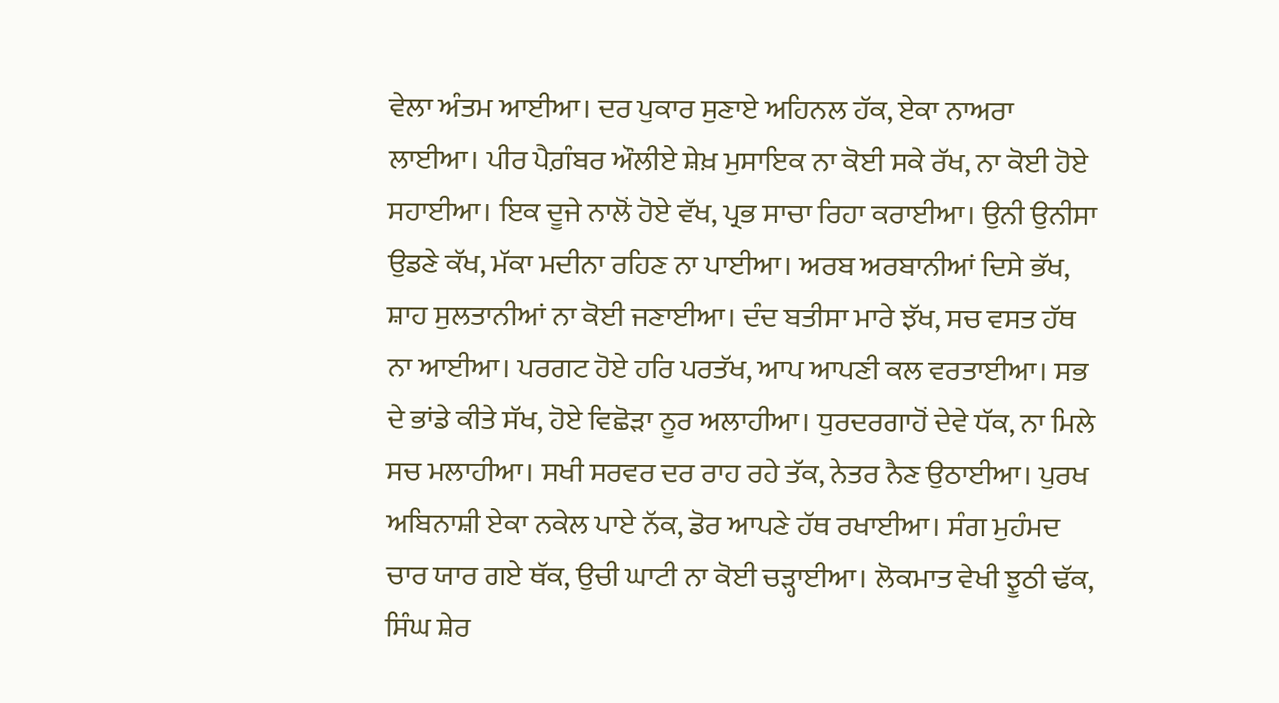ਵੇਲਾ ਅੰਤਮ ਆਈਆ। ਦਰ ਪੁਕਾਰ ਸੁਣਾਏ ਅਹਿਨਲ ਹੱਕ, ਏਕਾ ਨਾਅਰਾ ਲਾਈਆ। ਪੀਰ ਪੈਗ਼ੰਬਰ ਔਲੀਏ ਸ਼ੇਖ਼ ਮੁਸਾਇਕ ਨਾ ਕੋਈ ਸਕੇ ਰੱਖ, ਨਾ ਕੋਈ ਹੋਏ ਸਹਾਈਆ। ਇਕ ਦੂਜੇ ਨਾਲੋਂ ਹੋਏ ਵੱਖ, ਪ੍ਰਭ ਸਾਚਾ ਰਿਹਾ ਕਰਾਈਆ। ਉਨੀ ਉਨੀਸਾ ਉਡਣੇ ਕੱਖ, ਮੱਕਾ ਮਦੀਨਾ ਰਹਿਣ ਨਾ ਪਾਈਆ। ਅਰਬ ਅਰਬਾਨੀਆਂ ਦਿਸੇ ਭੱਖ, ਸ਼ਾਹ ਸੁਲਤਾਨੀਆਂ ਨਾ ਕੋਈ ਜਣਾਈਆ। ਦੰਦ ਬਤੀਸਾ ਮਾਰੇ ਝੱਖ, ਸਚ ਵਸਤ ਹੱਥ ਨਾ ਆਈਆ। ਪਰਗਟ ਹੋਏ ਹਰਿ ਪਰਤੱਖ, ਆਪ ਆਪਣੀ ਕਲ ਵਰਤਾਈਆ। ਸਭ ਦੇ ਭਾਂਡੇ ਕੀਤੇ ਸੱਖ, ਹੋਏ ਵਿਛੋੜਾ ਨੂਰ ਅਲਾਹੀਆ। ਧੁਰਦਰਗਾਹੋਂ ਦੇਵੇ ਧੱਕ, ਨਾ ਮਿਲੇ ਸਚ ਮਲਾਹੀਆ। ਸਖੀ ਸਰਵਰ ਦਰ ਰਾਹ ਰਹੇ ਤੱਕ, ਨੇਤਰ ਨੈਣ ਉਠਾਈਆ। ਪੁਰਖ ਅਬਿਨਾਸ਼ੀ ਏਕਾ ਨਕੇਲ ਪਾਏ ਨੱਕ, ਡੋਰ ਆਪਣੇ ਹੱਥ ਰਖਾਈਆ। ਸੰਗ ਮੁਹੰਮਦ ਚਾਰ ਯਾਰ ਗਏ ਥੱਕ, ਉਚੀ ਘਾਟੀ ਨਾ ਕੋਈ ਚੜ੍ਹਾਈਆ। ਲੋਕਮਾਤ ਵੇਖੀ ਝੂਠੀ ਢੱਕ, ਸਿੰਘ ਸ਼ੇਰ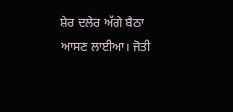ਸ਼ੇਰ ਦਲੇਰ ਅੱਗੇ ਬੈਠਾ ਆਸਣ ਲਾਈਆ। ਜੋਤੀ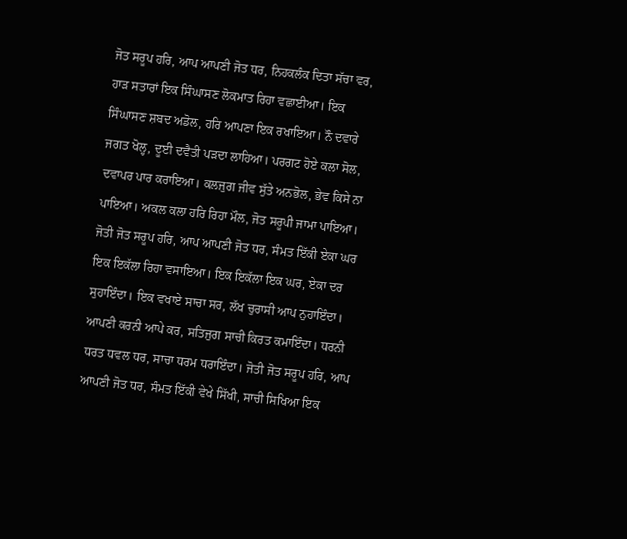ਜੋਤ ਸਰੂਪ ਹਰਿ, ਆਪ ਆਪਣੀ ਜੋਤ ਧਰ, ਨਿਹਕਲੰਕ ਦਿਤਾ ਸੱਚਾ ਵਰ, ਹਾੜ ਸਤਾਰਾਂ ਇਕ ਸਿੰਘਾਸਣ ਲੋਕਮਾਤ ਰਿਹਾ ਵਛਾਈਆ। ਇਕ ਸਿੰਘਾਸਣ ਸ਼ਬਦ ਅਡੋਲ, ਹਰਿ ਆਪਣਾ ਇਕ ਰਖਾਇਆ। ਨੌ ਦਵਾਰੇ ਜਗਤ ਖੋਲ੍ਹ, ਦੂਈ ਦਵੈਤੀ ਪੜਦਾ ਲਾਹਿਆ। ਪਰਗਟ ਹੋਏ ਕਲਾ ਸੋਲ, ਦਵਾਪਰ ਪਾਰ ਕਰਾਇਆ। ਕਲਜੁਗ ਜੀਵ ਸੁੱਤੇ ਅਨਭੋਲ, ਭੇਵ ਕਿਸੇ ਨਾ ਪਾਇਆ। ਅਕਲ ਕਲਾ ਹਰਿ ਰਿਹਾ ਮੌਲ, ਜੋਤ ਸਰੂਪੀ ਜਾਮਾ ਪਾਇਆ। ਜੋਤੀ ਜੋਤ ਸਰੂਪ ਹਰਿ, ਆਪ ਆਪਣੀ ਜੋਤ ਧਰ, ਸੰਮਤ ਇੱਕੀ ਏਕਾ ਘਰ ਇਕ ਇਕੱਲਾ ਰਿਹਾ ਵਸਾਇਆ। ਇਕ ਇਕੱਲਾ ਇਕ ਘਰ, ਏਕਾ ਦਰ ਸੁਹਾਇੰਦਾ। ਇਕ ਵਖਾਏ ਸਾਚਾ ਸਰ, ਲੱਖ ਚੁਰਾਸੀ ਆਪ ਨੁਹਾਇੰਦਾ। ਆਪਣੀ ਕਰਨੀ ਆਪੇ ਕਰ, ਸਤਿਜੁਗ ਸਾਚੀ ਕਿਰਤ ਕਮਾਇੰਦਾ। ਧਰਨੀ ਧਰਤ ਧਵਲ ਧਰ, ਸਾਚਾ ਧਰਮ ਧਰਾਇੰਦਾ। ਜੋਤੀ ਜੋਤ ਸਰੂਪ ਹਰਿ, ਆਪ ਆਪਣੀ ਜੋਤ ਧਰ, ਸੰਮਤ ਇੱਕੀ ਵੇਖੇ ਸਿੱਖੀ, ਸਾਚੀ ਸਿਖਿਆ ਇਕ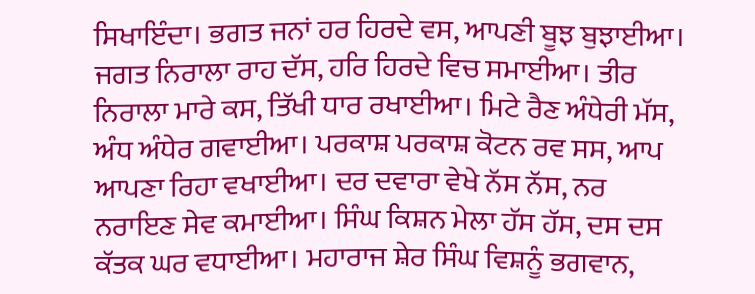ਸਿਖਾਇੰਦਾ। ਭਗਤ ਜਨਾਂ ਹਰ ਹਿਰਦੇ ਵਸ, ਆਪਣੀ ਬੂਝ ਬੁਝਾਈਆ। ਜਗਤ ਨਿਰਾਲਾ ਰਾਹ ਦੱਸ, ਹਰਿ ਹਿਰਦੇ ਵਿਚ ਸਮਾਈਆ। ਤੀਰ ਨਿਰਾਲਾ ਮਾਰੇ ਕਸ, ਤਿੱਖੀ ਧਾਰ ਰਖਾਈਆ। ਮਿਟੇ ਰੈਣ ਅੰਧੇਰੀ ਮੱਸ, ਅੰਧ ਅੰਧੇਰ ਗਵਾਈਆ। ਪਰਕਾਸ਼ ਪਰਕਾਸ਼ ਕੋਟਨ ਰਵ ਸਸ, ਆਪ ਆਪਣਾ ਰਿਹਾ ਵਖਾਈਆ। ਦਰ ਦਵਾਰਾ ਵੇਖੇ ਨੱਸ ਨੱਸ, ਨਰ ਨਰਾਇਣ ਸੇਵ ਕਮਾਈਆ। ਸਿੰਘ ਕਿਸ਼ਨ ਮੇਲਾ ਹੱਸ ਹੱਸ, ਦਸ ਦਸ ਕੱਤਕ ਘਰ ਵਧਾਈਆ। ਮਹਾਰਾਜ ਸ਼ੇਰ ਸਿੰਘ ਵਿਸ਼ਨੂੰ ਭਗਵਾਨ,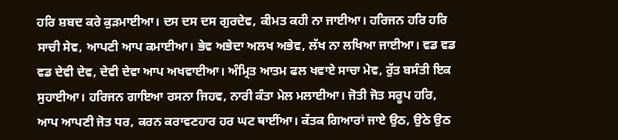ਹਰਿ ਸ਼ਬਦ ਕਰੇ ਕੁੜਮਾਈਆ। ਦਸ ਦਸ ਦਸ ਗੁਰਦੇਵ, ਕੀਮਤ ਕਹੀ ਨਾ ਜਾਈਆ। ਹਰਿਜਨ ਹਰਿ ਹਰਿ ਸਾਚੀ ਸੇਵ, ਆਪਣੀ ਆਪ ਕਮਾਈਆ। ਭੇਵ ਅਭੇਦਾ ਅਲਖ ਅਭੇਵ, ਲੱਖ ਨਾ ਲਖਿਆ ਜਾਈਆ। ਵਡ ਵਡ ਵਡ ਦੇਵੀ ਦੇਵ, ਦੇਵੀ ਦੇਵਾ ਆਪ ਅਖਵਾਈਆ। ਅੰਮ੍ਰਿਤ ਆਤਮ ਫਲ ਖਵਾਏ ਸਾਚਾ ਮੇਵ, ਰੁੱਤ ਬਸੰਤੀ ਇਕ ਸੁਹਾਈਆ। ਹਰਿਜਨ ਗਾਇਆ ਰਸਨਾ ਜਿਹਵ, ਨਾਰੀ ਕੰਤਾ ਮੇਲ ਮਲਾਈਆ। ਜੋਤੀ ਜੋਤ ਸਰੂਪ ਹਰਿ, ਆਪ ਆਪਣੀ ਜੋਤ ਧਰ, ਕਰਨ ਕਰਾਵਣਹਾਰ ਹਰ ਘਟ ਥਾਈਂਆ। ਕੱਤਕ ਗਿਆਰਾਂ ਜਾਏ ਉਠ, ਉਠੇ ਉਠ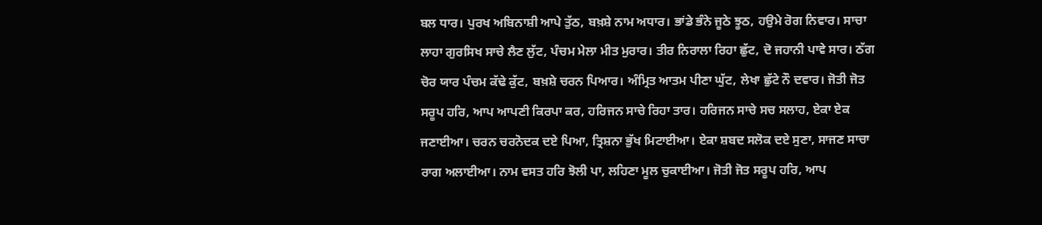ਬਲ ਧਾਰ। ਪੁਰਖ ਅਬਿਨਾਸ਼ੀ ਆਪੇ ਤੁੱਠ, ਬਖ਼ਸ਼ੇ ਨਾਮ ਅਧਾਰ। ਭਾਂਡੇ ਭੰਨੇ ਜੂਠੇ ਝੂਠ, ਹਉਮੇ ਰੋਗ ਨਿਵਾਰ। ਸਾਚਾ ਲਾਹਾ ਗੁਰਸਿਖ ਸਾਚੇ ਲੈਣ ਲੁੱਟ, ਪੰਚਮ ਮੇਲਾ ਮੀਤ ਮੁਰਾਰ। ਤੀਰ ਨਿਰਾਲਾ ਰਿਹਾ ਛੁੱਟ, ਦੋ ਜਹਾਨੀ ਪਾਵੇ ਸਾਰ। ਠੱਗ ਚੋਰ ਯਾਰ ਪੰਚਮ ਕੱਢੇ ਕੁੱਟ, ਬਖ਼ਸ਼ੇ ਚਰਨ ਪਿਆਰ। ਅੰਮ੍ਰਿਤ ਆਤਮ ਪੀਣਾ ਘੁੱਟ, ਲੇਖਾ ਛੁੱਟੇ ਨੌ ਦਵਾਰ। ਜੋਤੀ ਜੋਤ ਸਰੂਪ ਹਰਿ, ਆਪ ਆਪਣੀ ਕਿਰਪਾ ਕਰ, ਹਰਿਜਨ ਸਾਚੇ ਰਿਹਾ ਤਾਰ। ਹਰਿਜਨ ਸਾਚੇ ਸਚ ਸਲਾਹ, ਏਕਾ ਏਕ ਜਣਾਈਆ। ਚਰਨ ਚਰਨੋਦਕ ਦਏ ਪਿਆ, ਤ੍ਰਿਸ਼ਨਾ ਭੁੱਖ ਮਿਟਾਈਆ। ਏਕਾ ਸ਼ਬਦ ਸਲੋਕ ਦਏ ਸੁਣਾ, ਸਾਜਣ ਸਾਚਾ ਰਾਗ ਅਲਾਈਆ। ਨਾਮ ਵਸਤ ਹਰਿ ਝੋਲੀ ਪਾ, ਲਹਿਣਾ ਮੂਲ ਚੁਕਾਈਆ। ਜੋਤੀ ਜੋਤ ਸਰੂਪ ਹਰਿ, ਆਪ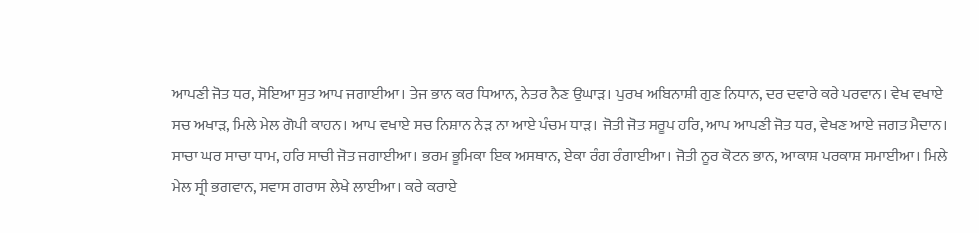ਆਪਣੀ ਜੋਤ ਧਰ, ਸੋਇਆ ਸੁਤ ਆਪ ਜਗਾਈਆ। ਤੇਜ ਭਾਨ ਕਰ ਧਿਆਨ, ਨੇਤਰ ਨੈਣ ਉਘਾੜ। ਪੁਰਖ ਅਬਿਨਾਸ਼ੀ ਗੁਣ ਨਿਧਾਨ, ਦਰ ਦਵਾਰੇ ਕਰੇ ਪਰਵਾਨ। ਵੇਖ ਵਖਾਏ ਸਚ ਅਖਾੜ, ਮਿਲੇ ਮੇਲ ਗੋਪੀ ਕਾਹਨ। ਆਪ ਵਖਾਏ ਸਚ ਨਿਸ਼ਾਨ ਨੇੜ ਨਾ ਆਏ ਪੰਚਮ ਧਾੜ। ਜੋਤੀ ਜੋਤ ਸਰੂਪ ਹਰਿ, ਆਪ ਆਪਣੀ ਜੋਤ ਧਰ, ਵੇਖਣ ਆਏ ਜਗਤ ਮੈਦਾਨ। ਸਾਚਾ ਘਰ ਸਾਚਾ ਧਾਮ, ਹਰਿ ਸਾਚੀ ਜੋਤ ਜਗਾਈਆ। ਭਰਮ ਭੂਮਿਕਾ ਇਕ ਅਸਥਾਨ, ਏਕਾ ਰੰਗ ਰੰਗਾਈਆ। ਜੋਤੀ ਨੂਰ ਕੋਟਨ ਭਾਨ, ਆਕਾਸ਼ ਪਰਕਾਸ਼ ਸਮਾਈਆ। ਮਿਲੇ ਮੇਲ ਸ੍ਰੀ ਭਗਵਾਨ, ਸਵਾਸ ਗਰਾਸ ਲੇਖੇ ਲਾਈਆ। ਕਰੇ ਕਰਾਏ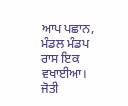ਆਪ ਪਛਾਨ, ਮੰਡਲ ਮੰਡਪ ਰਾਸ ਇਕ ਵਖਾਈਆ। ਜੋਤੀ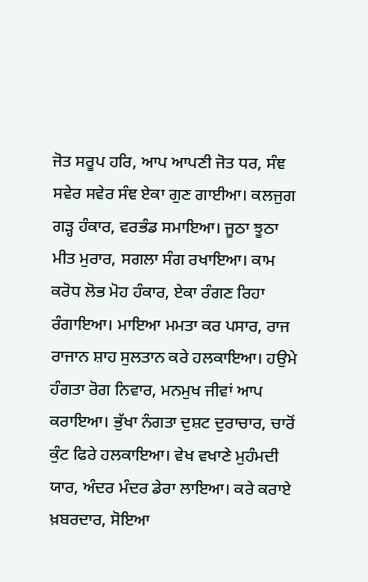ਜੋਤ ਸਰੂਪ ਹਰਿ, ਆਪ ਆਪਣੀ ਜੋਤ ਧਰ, ਸੰਞ ਸਵੇਰ ਸਵੇਰ ਸੰਞ ਏਕਾ ਗੁਣ ਗਾਈਆ। ਕਲਜੁਗ ਗੜ੍ਹ ਹੰਕਾਰ, ਵਰਭੰਡ ਸਮਾਇਆ। ਜੂਠਾ ਝੂਠਾ ਮੀਤ ਮੁਰਾਰ, ਸਗਲਾ ਸੰਗ ਰਖਾਇਆ। ਕਾਮ ਕਰੋਧ ਲੋਭ ਮੋਹ ਹੰਕਾਰ, ਏਕਾ ਰੰਗਣ ਰਿਹਾ ਰੰਗਾਇਆ। ਮਾਇਆ ਮਮਤਾ ਕਰ ਪਸਾਰ, ਰਾਜ ਰਾਜਾਨ ਸ਼ਾਹ ਸੁਲਤਾਨ ਕਰੇ ਹਲਕਾਇਆ। ਹਉਮੇ ਹੰਗਤਾ ਰੋਗ ਨਿਵਾਰ, ਮਨਮੁਖ ਜੀਵਾਂ ਆਪ ਕਰਾਇਆ। ਭੁੱਖਾ ਨੰਗਤਾ ਦੁਸ਼ਟ ਦੁਰਾਚਾਰ, ਚਾਰੋਂ ਕੁੰਟ ਫਿਰੇ ਹਲਕਾਇਆ। ਵੇਖ ਵਖਾਣੇ ਮੁਹੰਮਦੀ ਯਾਰ, ਅੰਦਰ ਮੰਦਰ ਡੇਰਾ ਲਾਇਆ। ਕਰੇ ਕਰਾਏ ਖ਼ਬਰਦਾਰ, ਸੋਇਆ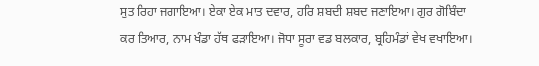ਸੁਤ ਰਿਹਾ ਜਗਾਇਆ। ਏਕਾ ਏਕ ਮਾਤ ਦਵਾਰ, ਹਰਿ ਸ਼ਬਦੀ ਸ਼ਬਦ ਜਣਾਇਆ। ਗੁਰ ਗੋਬਿੰਦਾ ਕਰ ਤਿਆਰ, ਨਾਮ ਖੰਡਾ ਹੱਥ ਫੜਾਇਆ। ਜੋਧਾ ਸੂਰਾ ਵਡ ਬਲਕਾਰ, ਬ੍ਰਹਿਮੰਡਾਂ ਵੇਖ ਵਖਾਇਆ।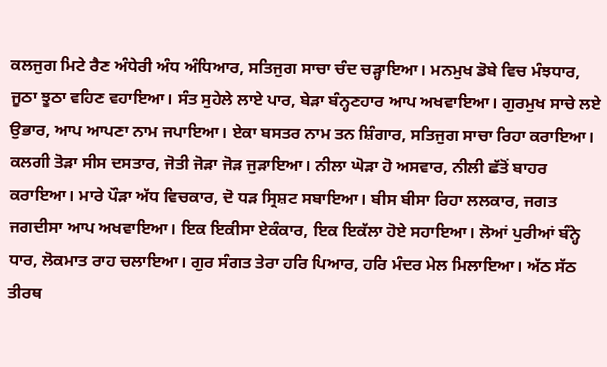ਕਲਜੁਗ ਮਿਟੇ ਰੈਣ ਅੰਧੇਰੀ ਅੰਧ ਅੰਧਿਆਰ, ਸਤਿਜੁਗ ਸਾਚਾ ਚੰਦ ਚੜ੍ਹਾਇਆ। ਮਨਮੁਖ ਡੋਬੇ ਵਿਚ ਮੰਝਧਾਰ, ਜੂਠਾ ਝੂਠਾ ਵਹਿਣ ਵਹਾਇਆ। ਸੰਤ ਸੁਹੇਲੇ ਲਾਏ ਪਾਰ, ਬੇੜਾ ਬੰਨ੍ਹਣਹਾਰ ਆਪ ਅਖਵਾਇਆ। ਗੁਰਮੁਖ ਸਾਚੇ ਲਏ ਉਭਾਰ, ਆਪ ਆਪਣਾ ਨਾਮ ਜਪਾਇਆ। ਏਕਾ ਬਸਤਰ ਨਾਮ ਤਨ ਸ਼ਿੰਗਾਰ, ਸਤਿਜੁਗ ਸਾਚਾ ਰਿਹਾ ਕਰਾਇਆ। ਕਲਗੀ ਤੋੜਾ ਸੀਸ ਦਸਤਾਰ, ਜੋਤੀ ਜੋੜਾ ਜੋੜ ਜੁੜਾਇਆ। ਨੀਲਾ ਘੋੜਾ ਹੋ ਅਸਵਾਰ, ਨੀਲੀ ਛੱਤੋਂ ਬਾਹਰ ਕਰਾਇਆ। ਮਾਰੇ ਪੌੜਾ ਅੱਧ ਵਿਚਕਾਰ, ਦੋ ਧੜ ਸ੍ਰਿਸ਼ਟ ਸਬਾਇਆ। ਬੀਸ ਬੀਸਾ ਰਿਹਾ ਲਲਕਾਰ, ਜਗਤ ਜਗਦੀਸਾ ਆਪ ਅਖਵਾਇਆ। ਇਕ ਇਕੀਸਾ ਏਕੰਕਾਰ, ਇਕ ਇਕੱਲਾ ਹੋਏ ਸਹਾਇਆ। ਲੋਆਂ ਪੁਰੀਆਂ ਬੰਨ੍ਹੇ ਧਾਰ, ਲੋਕਮਾਤ ਰਾਹ ਚਲਾਇਆ। ਗੁਰ ਸੰਗਤ ਤੇਰਾ ਹਰਿ ਪਿਆਰ, ਹਰਿ ਮੰਦਰ ਮੇਲ ਮਿਲਾਇਆ। ਅੱਠ ਸੱਠ ਤੀਰਥ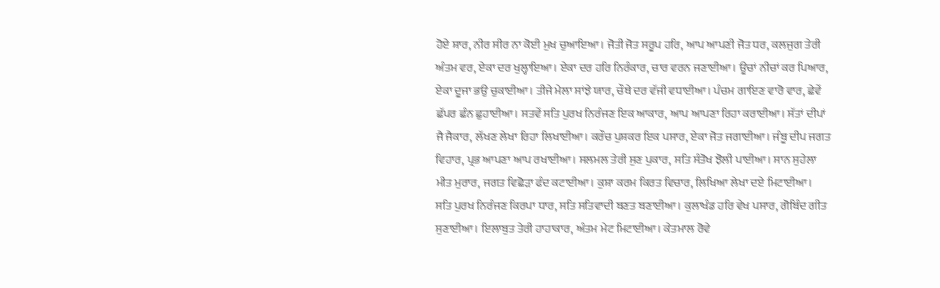ਹੋਏ ਸ਼ਾਰ, ਨੀਰ ਸੀਰ ਨਾ ਕੋਈ ਮੁਖ ਚੁਆਇਆ। ਜੋਤੀ ਜੋਤ ਸਰੂਪ ਹਰਿ, ਆਪ ਆਪਣੀ ਜੋਤ ਧਰ, ਕਲਜੁਗ ਤੇਰੀ ਅੰਤਮ ਵਰ, ਏਕਾ ਦਰ ਖੁਲ੍ਹਾਇਆ। ਏਕਾ ਦਰ ਹਰਿ ਨਿਰੰਕਾਰ, ਚਾਰ ਵਰਨ ਜਣਾਈਆ। ਊਚਾਂ ਨੀਚਾਂ ਕਰ ਪਿਆਰ, ਏਕਾ ਦੂਜਾ ਭਉ ਚੁਕਾਈਆ। ਤੀਜੇ ਮੇਲਾ ਸਾਂਝੇ ਯਾਰ, ਚੌਥੇ ਦਰ ਵੱਜੀ ਵਧਾਈਆ। ਪੰਚਮ ਗਾਇਣ ਵਾਰੋ ਵਾਰ, ਛੇਵੇਂ ਛੱਪਰ ਛੰਨ ਛੁਹਾਈਆ। ਸਤਵੇਂ ਸਤਿ ਪੁਰਖ ਨਿਰੰਜਣ ਇਕ ਆਕਾਰ, ਆਪ ਆਪਣਾ ਰਿਹਾ ਕਰਾਈਆ। ਸੱਤਾਂ ਦੀਪਾਂ ਜੈ ਜੈਕਾਰ, ਲੱਖਣ ਲੇਖਾ ਰਿਹਾ ਲਿਖਾਈਆ। ਕਰੌਚ ਪੁਸ਼ਕਰ ਇਕ ਪਸਾਰ, ਏਕਾ ਜੋਤ ਜਗਾਈਆ। ਜੰਬੂ ਦੀਪ ਜਗਤ ਵਿਹਾਰ, ਪ੍ਰਭ ਆਪਣਾ ਆਪ ਰਖਾਈਆ। ਸਲਮਲ ਤੇਰੀ ਸੁਣ ਪੁਕਾਰ, ਸਤਿ ਸੰਤੋਖ ਝੋਲੀ ਪਾਈਆ। ਸਾਨ ਸੁਹੇਲਾ ਮੀਤ ਮੁਰਾਰ, ਜਗਤ ਵਿਛੋੜਾ ਫੰਦ ਕਟਾਈਆ। ਕੁਸ਼ਾ ਕਰਮ ਕਿਰਤ ਵਿਚਾਰ, ਲਿਖਿਆ ਲੇਖਾ ਦਏ ਮਿਟਾਈਆ। ਸਤਿ ਪੁਰਖ ਨਿਰੰਜਣ ਕਿਰਪਾ ਧਾਰ, ਸਤਿ ਸਤਿਵਾਦੀ ਬਣਤ ਬਣਾਈਆ। ਕੁਲਾਖੰਡ ਹਰਿ ਵੇਖ ਪਸਾਰ, ਗੋਬਿੰਦ ਗੀਤ ਸੁਣਾਈਆ। ਇਲਾਬੁਤ ਤੇਰੀ ਹਾਹਾਕਾਰ, ਅੰਤਮ ਮੇਟ ਮਿਟਾਈਆ। ਕੇਤਮਾਲ ਰੋਵੇ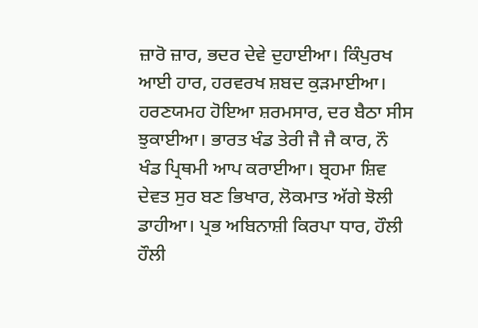ਜ਼ਾਰੋ ਜ਼ਾਰ, ਭਦਰ ਦੇਵੇ ਦੁਹਾਈਆ। ਕਿੰਪੁਰਖ ਆਈ ਹਾਰ, ਹਰਵਰਖ ਸ਼ਬਦ ਕੁੜਮਾਈਆ। ਹਰਣਯਮਹ ਹੋਇਆ ਸ਼ਰਮਸਾਰ, ਦਰ ਬੈਠਾ ਸੀਸ ਝੁਕਾਈਆ। ਭਾਰਤ ਖੰਡ ਤੇਰੀ ਜੈ ਜੈ ਕਾਰ, ਨੌ ਖੰਡ ਪ੍ਰਿਥਮੀ ਆਪ ਕਰਾਈਆ। ਬ੍ਰਹਮਾ ਸ਼ਿਵ ਦੇਵਤ ਸੁਰ ਬਣ ਭਿਖਾਰ, ਲੋਕਮਾਤ ਅੱਗੇ ਝੋਲੀ ਡਾਹੀਆ। ਪ੍ਰਭ ਅਬਿਨਾਸ਼ੀ ਕਿਰਪਾ ਧਾਰ, ਹੌਲੀ ਹੌਲੀ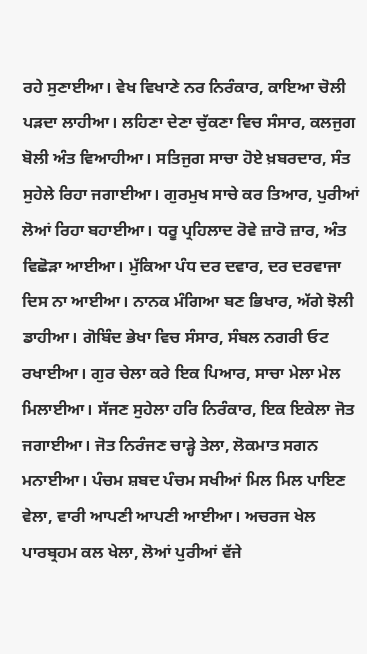ਰਹੇ ਸੁਣਾਈਆ। ਵੇਖ ਵਿਖਾਣੇ ਨਰ ਨਿਰੰਕਾਰ, ਕਾਇਆ ਚੋਲੀ ਪੜਦਾ ਲਾਹੀਆ। ਲਹਿਣਾ ਦੇਣਾ ਚੁੱਕਣਾ ਵਿਚ ਸੰਸਾਰ, ਕਲਜੁਗ ਬੋਲੀ ਅੰਤ ਵਿਆਹੀਆ। ਸਤਿਜੁਗ ਸਾਚਾ ਹੋਏ ਖ਼ਬਰਦਾਰ, ਸੰਤ ਸੁਹੇਲੇ ਰਿਹਾ ਜਗਾਈਆ। ਗੁਰਮੁਖ ਸਾਚੇ ਕਰ ਤਿਆਰ, ਪੁਰੀਆਂ ਲੋਆਂ ਰਿਹਾ ਬਹਾਈਆ। ਧਰੂ ਪ੍ਰਹਿਲਾਦ ਰੋਵੇ ਜ਼ਾਰੋ ਜ਼ਾਰ, ਅੰਤ ਵਿਛੋੜਾ ਆਈਆ। ਮੁੱਕਿਆ ਪੰਧ ਦਰ ਦਵਾਰ, ਦਰ ਦਰਵਾਜਾ ਦਿਸ ਨਾ ਆਈਆ। ਨਾਨਕ ਮੰਗਿਆ ਬਣ ਭਿਖਾਰ, ਅੱਗੇ ਝੋਲੀ ਡਾਹੀਆ। ਗੋਬਿੰਦ ਭੇਖਾ ਵਿਚ ਸੰਸਾਰ, ਸੰਬਲ ਨਗਰੀ ਓਟ ਰਖਾਈਆ। ਗੁਰ ਚੇਲਾ ਕਰੇ ਇਕ ਪਿਆਰ, ਸਾਚਾ ਮੇਲਾ ਮੇਲ ਮਿਲਾਈਆ। ਸੱਜਣ ਸੁਹੇਲਾ ਹਰਿ ਨਿਰੰਕਾਰ, ਇਕ ਇਕੇਲਾ ਜੋਤ ਜਗਾਈਆ। ਜੋਤ ਨਿਰੰਜਣ ਚਾੜ੍ਹੇ ਤੇਲਾ, ਲੋਕਮਾਤ ਸਗਨ ਮਨਾਈਆ। ਪੰਚਮ ਸ਼ਬਦ ਪੰਚਮ ਸਖੀਆਂ ਮਿਲ ਮਿਲ ਪਾਇਣ ਵੇਲਾ, ਵਾਰੀ ਆਪਣੀ ਆਪਣੀ ਆਈਆ। ਅਚਰਜ ਖੇਲ ਪਾਰਬ੍ਰਹਮ ਕਲ ਖੇਲਾ, ਲੋਆਂ ਪੁਰੀਆਂ ਵੱਜੇ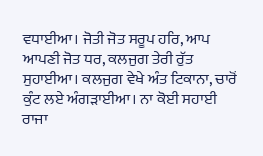ਵਧਾਈਆ। ਜੋਤੀ ਜੋਤ ਸਰੂਪ ਹਰਿ, ਆਪ ਆਪਣੀ ਜੋਤ ਧਰ, ਕਲਜੁਗ ਤੇਰੀ ਰੁੱਤ ਸੁਹਾਈਆ। ਕਲਜੁਗ ਵੇਖੇ ਅੰਤ ਟਿਕਾਨਾ, ਚਾਰੋਂ ਕੁੰਟ ਲਏ ਅੰਗੜਾਈਆ। ਨਾ ਕੋਈ ਸਹਾਈ ਰਾਜਾ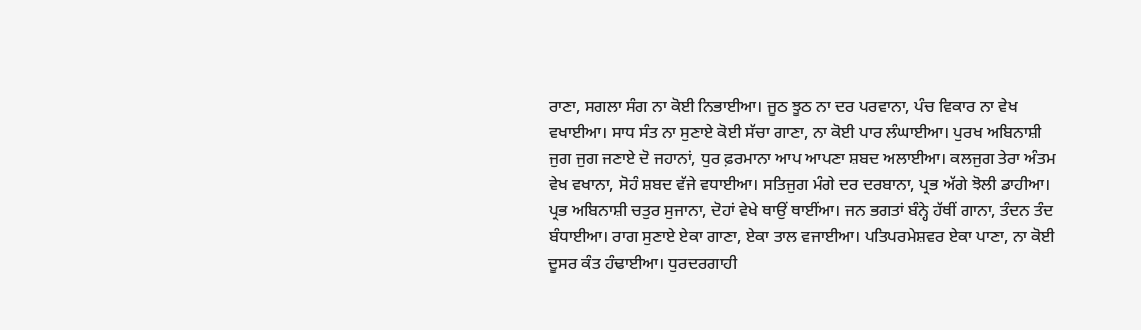ਰਾਣਾ, ਸਗਲਾ ਸੰਗ ਨਾ ਕੋਈ ਨਿਭਾਈਆ। ਜੂਠ ਝੂਠ ਨਾ ਦਰ ਪਰਵਾਨਾ, ਪੰਚ ਵਿਕਾਰ ਨਾ ਵੇਖ ਵਖਾਈਆ। ਸਾਧ ਸੰਤ ਨਾ ਸੁਣਾਏ ਕੋਈ ਸੱਚਾ ਗਾਣਾ, ਨਾ ਕੋਈ ਪਾਰ ਲੰਘਾਈਆ। ਪੁਰਖ ਅਬਿਨਾਸ਼ੀ ਜੁਗ ਜੁਗ ਜਣਾਏ ਦੋ ਜਹਾਨਾਂ, ਧੁਰ ਫ਼ਰਮਾਨਾ ਆਪ ਆਪਣਾ ਸ਼ਬਦ ਅਲਾਈਆ। ਕਲਜੁਗ ਤੇਰਾ ਅੰਤਮ ਵੇਖ ਵਖਾਨਾ, ਸੋਹੰ ਸ਼ਬਦ ਵੱਜੇ ਵਧਾਈਆ। ਸਤਿਜੁਗ ਮੰਗੇ ਦਰ ਦਰਬਾਨਾ, ਪ੍ਰਭ ਅੱਗੇ ਝੋਲੀ ਡਾਹੀਆ। ਪ੍ਰਭ ਅਬਿਨਾਸ਼ੀ ਚਤੁਰ ਸੁਜਾਨਾ, ਦੋਹਾਂ ਵੇਖੇ ਥਾਉਂ ਥਾਈਂਆ। ਜਨ ਭਗਤਾਂ ਬੰਨ੍ਹੇ ਹੱਥੀਂ ਗਾਨਾ, ਤੰਦਨ ਤੰਦ ਬੰਧਾਈਆ। ਰਾਗ ਸੁਣਾਏ ਏਕਾ ਗਾਣਾ, ਏਕਾ ਤਾਲ ਵਜਾਈਆ। ਪਤਿਪਰਮੇਸ਼ਵਰ ਏਕਾ ਪਾਣਾ, ਨਾ ਕੋਈ ਦੂਸਰ ਕੰਤ ਹੰਢਾਈਆ। ਧੁਰਦਰਗਾਹੀ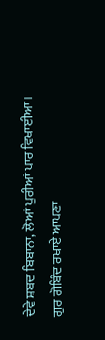ਦੇਵੇ ਸ਼ਬਦ ਬਿਬਾਨਾ, ਲੋਆਂ ਪੁਰੀਆਂ ਪਾਰ ਵਿਖਾਈਆ। ਗੁਰ ਗੋਬਿੰਦ ਰਖਾਏ ਆਪਣਾ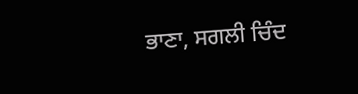ਭਾਣਾ, ਸਗਲੀ ਚਿੰਦ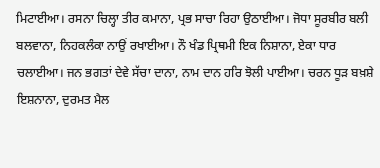ਮਿਟਾਈਆ। ਰਸਨਾ ਚਿਲ੍ਹਾ ਤੀਰ ਕਮਾਨਾ, ਪ੍ਰਭ ਸਾਚਾ ਰਿਹਾ ਉਠਾਈਆ। ਜੋਧਾ ਸੂਰਬੀਰ ਬਲੀ ਬਲਵਾਨਾ, ਨਿਹਕਲੰਕਾ ਨਾਉਂ ਰਖਾਈਆ। ਨੌ ਖੰਡ ਪ੍ਰਿਥਮੀ ਇਕ ਨਿਸ਼ਾਨਾ, ਏਕਾ ਧਾਰ ਚਲਾਈਆ। ਜਨ ਭਗਤਾਂ ਦੇਵੇ ਸੱਚਾ ਦਾਨਾ, ਨਾਮ ਦਾਨ ਹਰਿ ਝੋਲੀ ਪਾਈਆ। ਚਰਨ ਧੂੜ ਬਖ਼ਸ਼ੇ ਇਸ਼ਨਾਨਾ, ਦੁਰਮਤ ਮੈਲ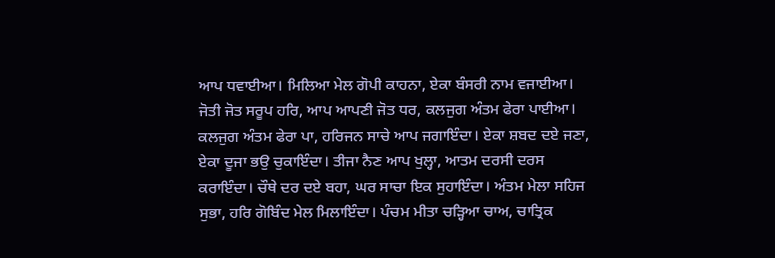ਆਪ ਧਵਾਈਆ। ਮਿਲਿਆ ਮੇਲ ਗੋਪੀ ਕਾਹਨਾ, ਏਕਾ ਬੰਸਰੀ ਨਾਮ ਵਜਾਈਆ। ਜੋਤੀ ਜੋਤ ਸਰੂਪ ਹਰਿ, ਆਪ ਆਪਣੀ ਜੋਤ ਧਰ, ਕਲਜੁਗ ਅੰਤਮ ਫੇਰਾ ਪਾਈਆ। ਕਲਜੁਗ ਅੰਤਮ ਫੇਰਾ ਪਾ, ਹਰਿਜਨ ਸਾਚੇ ਆਪ ਜਗਾਇੰਦਾ। ਏਕਾ ਸ਼ਬਦ ਦਏ ਜਣਾ, ਏਕਾ ਦੂਜਾ ਭਉ ਚੁਕਾਇੰਦਾ। ਤੀਜਾ ਨੈਣ ਆਪ ਖੁਲ੍ਹਾ, ਆਤਮ ਦਰਸੀ ਦਰਸ ਕਰਾਇੰਦਾ। ਚੌਥੇ ਦਰ ਦਏ ਬਹਾ, ਘਰ ਸਾਚਾ ਇਕ ਸੁਹਾਇੰਦਾ। ਅੰਤਮ ਮੇਲਾ ਸਹਿਜ ਸੁਭਾ, ਹਰਿ ਗੋਬਿੰਦ ਮੇਲ ਮਿਲਾਇੰਦਾ। ਪੰਚਮ ਮੀਤਾ ਚੜ੍ਹਿਆ ਚਾਅ, ਚਾਤ੍ਰਿਕ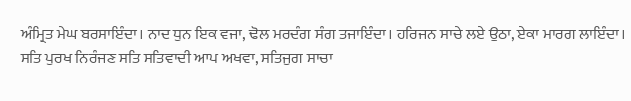ਅੰਮ੍ਰਿਤ ਮੇਘ ਬਰਸਾਇੰਦਾ। ਨਾਦ ਧੁਨ ਇਕ ਵਜਾ, ਢੋਲ ਮਰਦੰਗ ਸੰਗ ਤਜਾਇੰਦਾ। ਹਰਿਜਨ ਸਾਚੇ ਲਏ ਉਠਾ, ਏਕਾ ਮਾਰਗ ਲਾਇੰਦਾ। ਸਤਿ ਪੁਰਖ ਨਿਰੰਜਣ ਸਤਿ ਸਤਿਵਾਦੀ ਆਪ ਅਖਵਾ, ਸਤਿਜੁਗ ਸਾਚਾ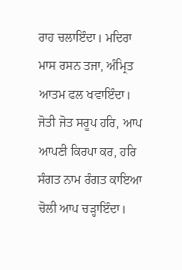ਰਾਹ ਚਲਾਇੰਦਾ। ਮਦਿਰਾ ਮਾਸ ਰਸਨ ਤਜਾ, ਅੰਮ੍ਰਿਤ ਆਤਮ ਫਲ ਖਵਾਇੰਦਾ। ਜੋਤੀ ਜੋਤ ਸਰੂਪ ਹਰਿ, ਆਪ ਆਪਣੀ ਕਿਰਪਾ ਕਰ, ਹਰਿ ਸੰਗਤ ਨਾਮ ਰੰਗਤ ਕਾਇਆ ਚੋਲੀ ਆਪ ਚੜ੍ਹਾਇੰਦਾ।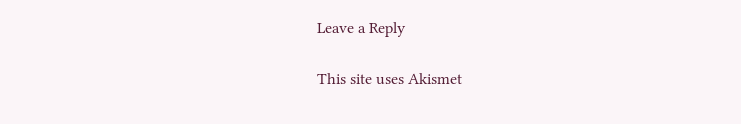Leave a Reply

This site uses Akismet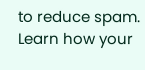to reduce spam. Learn how your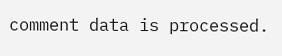comment data is processed.